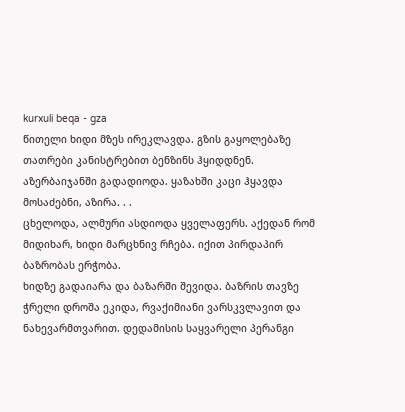kurxuli beqa - gza
წითელი ხიდი მზეს ირეკლავდა. გზის გაყოლებაზე თათრები კანისტრებით ბენზინს ჰყიდდნენ. აზერბაიჯანში გადადიოდა. ყაზახში კაცი ჰყავდა მოსაძებნი, აზირა. . .
ცხელოდა, ალმური ასდიოდა ყველაფერს. აქედან რომ მიდიხარ, ხიდი მარცხნივ რჩება. იქით პირდაპირ ბაზრობას ერჭობა.
ხიდზე გადაიარა და ბაზარში შევიდა. ბაზრის თავზე ჭრელი დროშა ეკიდა, რვაქიმიანი ვარსკვლავით და ნახევარმთვარით. დედამისის საყვარელი პერანგი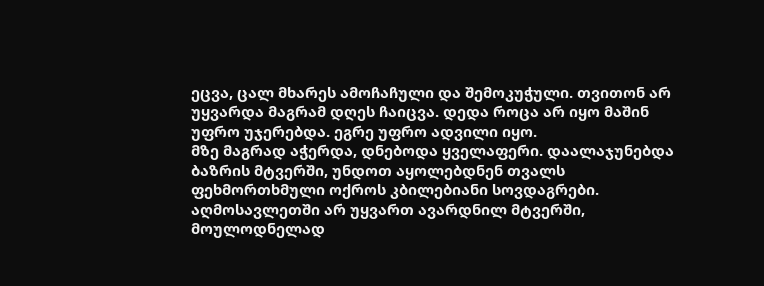ეცვა, ცალ მხარეს ამოჩაჩული და შემოკუჭული. თვითონ არ უყვარდა მაგრამ დღეს ჩაიცვა. დედა როცა არ იყო მაშინ უფრო უჯერებდა. ეგრე უფრო ადვილი იყო.
მზე მაგრად აჭერდა, დნებოდა ყველაფერი. დაალაჯუნებდა ბაზრის მტვერში, უნდოთ აყოლებდნენ თვალს ფეხმორთხმული ოქროს კბილებიანი სოვდაგრები. აღმოსავლეთში არ უყვართ ავარდნილ მტვერში, მოულოდნელად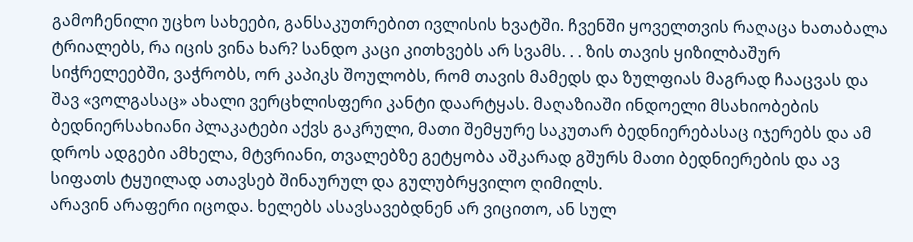გამოჩენილი უცხო სახეები, განსაკუთრებით ივლისის ხვატში. ჩვენში ყოველთვის რაღაცა ხათაბალა ტრიალებს, რა იცის ვინა ხარ? სანდო კაცი კითხვებს არ სვამს. . . ზის თავის ყიზილბაშურ სიჭრელეებში, ვაჭრობს, ორ კაპიკს შოულობს, რომ თავის მამედს და ზულფიას მაგრად ჩააცვას და შავ «ვოლგასაც» ახალი ვერცხლისფერი კანტი დაარტყას. მაღაზიაში ინდოელი მსახიობების ბედნიერსახიანი პლაკატები აქვს გაკრული, მათი შემყურე საკუთარ ბედნიერებასაც იჯერებს და ამ დროს ადგები ამხელა, მტვრიანი, თვალებზე გეტყობა აშკარად გშურს მათი ბედნიერების და ავ სიფათს ტყუილად ათავსებ შინაურულ და გულუბრყვილო ღიმილს.
არავინ არაფერი იცოდა. ხელებს ასავსავებდნენ არ ვიცითო, ან სულ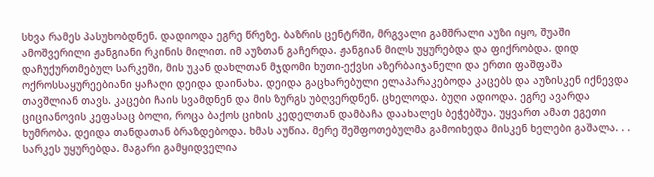სხვა რამეს პასუხობდნენ. დადიოდა ეგრე წრეზე. ბაზრის ცენტრში, მრგვალი გამშრალი აუზი იყო, შუაში ამოშვერილი ჟანგიანი რკინის მილით. იმ აუზთან გაჩერდა. ჟანგიან მილს უყურებდა და ფიქრობდა. დიდ დაჩუქურთმებულ სარკეში, მის უკან დახლთან მჯდომი ხუთი-ექვსი აზერბაიჯანელი და ერთი ფაშფაშა ოქროსსაყურეებიანი ყაჩაღი დეიდა დაინახა. დეიდა გაცხარებული ელაპარაკებოდა კაცებს და აუზისკენ იქნევდა თავშლიან თავს. კაცები ჩაის სვამდნენ და მის ზურგს უბღვერდნენ. ცხელოდა. ბუღი ადიოდა. ეგრე ავარდა ციციანოვის კეფასაც ბოლი, როცა ბაქოს ციხის კედელთან დამბაჩა დაახალეს ბეჭებშუა. უყვართ ამათ ეგეთი ხუმრობა. დეიდა თანდათან ბრაზდებოდა. ხმას აუწია. მერე შეშფოთებულმა გამოიხედა მისკენ ხელები გაშალა. . .
სარკეს უყურებდა. მაგარი გამყიდველია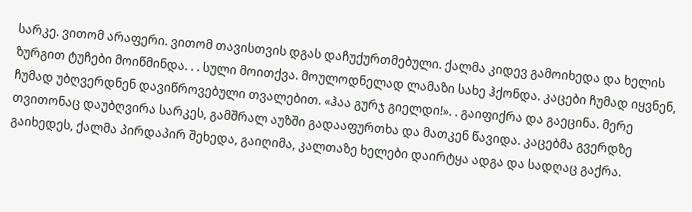სარკე. ვითომ არაფერი. ვითომ თავისთვის დგას დაჩუქურთმებული. ქალმა კიდევ გამოიხედა და ხელის ზურგით ტუჩები მოიწმინდა. . . სული მოითქვა. მოულოდნელად ლამაზი სახე ჰქონდა. კაცები ჩუმად იყვნენ, ჩუმად უბღვერდნენ დავიწროვებული თვალებით. «ჰაა გურჯ გიელდი!». . გაიფიქრა და გაეცინა. მერე თვითონაც დაუბღვირა სარკეს, გამშრალ აუზში გადააფურთხა და მათკენ წავიდა. კაცებმა გვერდზე გაიხედეს, ქალმა პირდაპირ შეხედა, გაიღიმა, კალთაზე ხელები დაირტყა ადგა და სადღაც გაქრა.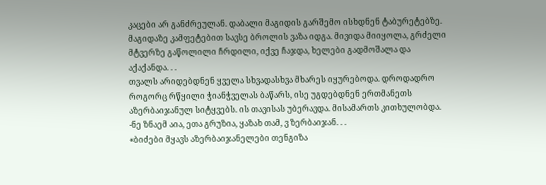კაცები არ განძრეულან. დაბალი მაგიდის გარშემო ისხდნენ ტაბურეტებზე. მაგიდაზე კამფეტებით სავსე ბროლის ვაზა იდგა. მივიდა მიიყოლა, გრძელი მტვერზე გაწოლილი ჩრდილი, იქვე ჩაჯდა, ხელები გადმოშალა და აქაქანდა. . .
თვალს არიდებდნენ ყველა სხვადასხვა მხარეს იყურებოდა. დროდადრო როგორც რწყილი ჭიანჭველას ბაწარს, ისე უგდებდნენ ერთმანეთს აზერბაიჯანულ სიტყვებს. ის თავისას უბერავდა. მისამართს კითხულობდა.
-ნე ზნაემ აია, ეთა გრუზია, ყაზახ თამ, ვ ზერბაიჯან. . .
«ბიძები მყავს აზერბაიჯანელები თენგიზა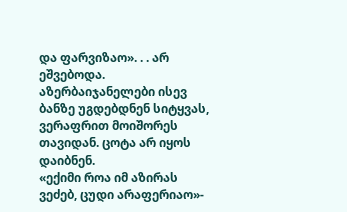და ფარვიზაო». . . არ ეშვებოდა. აზერბაიჯანელები ისევ ბანზე უგდებდნენ სიტყვას, ვერაფრით მოიშორეს თავიდან. ცოტა არ იყოს დაიბნენ.
«ექიმი როა იმ აზირას ვეძებ, ცუდი არაფერიაო»-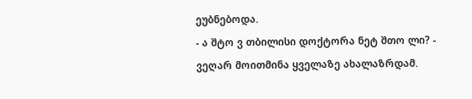ეუბნებოდა.
- ა შტო ვ თბილისი დოქტორა ნეტ შთო ლი? - ვეღარ მოითმინა ყველაზე ახალაზრდამ.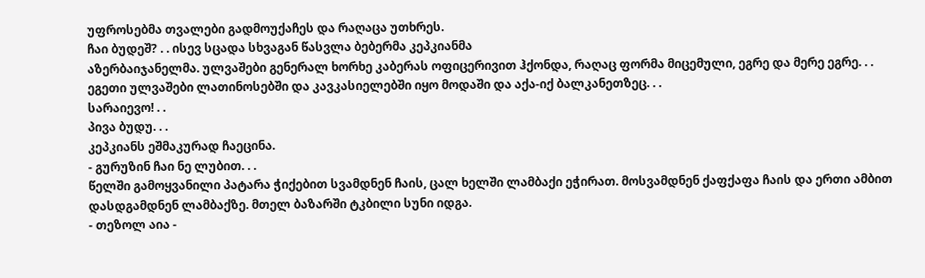უფროსებმა თვალები გადმოუქაჩეს და რაღაცა უთხრეს.
ჩაი ბუდეშ? . . ისევ სცადა სხვაგან წასვლა ბებერმა კეპკიანმა
აზერბაიჯანელმა. ულვაშები გენერალ ხორხე კაბერას ოფიცერივით ჰქონდა, რაღაც ფორმა მიცემული, ეგრე და მერე ეგრე. . . ეგეთი ულვაშები ლათინოსებში და კავკასიელებში იყო მოდაში და აქა-იქ ბალკანეთზეც. . .
სარაიევო! . .
პივა ბუდუ. . .
კეპკიანს ეშმაკურად ჩაეცინა.
- გურუზინ ჩაი ნე ლუბით. . .
წელში გამოყვანილი პატარა ჭიქებით სვამდნენ ჩაის, ცალ ხელში ლამბაქი ეჭირათ. მოსვამდნენ ქაფქაფა ჩაის და ერთი ამბით დასდგამდნენ ლამბაქზე. მთელ ბაზარში ტკბილი სუნი იდგა.
- თეზოლ აია -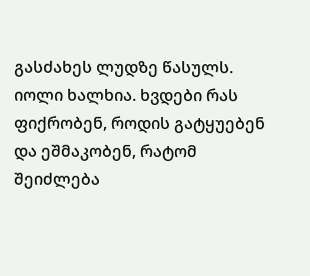გასძახეს ლუდზე წასულს.
იოლი ხალხია. ხვდები რას ფიქრობენ, როდის გატყუებენ და ეშმაკობენ, რატომ შეიძლება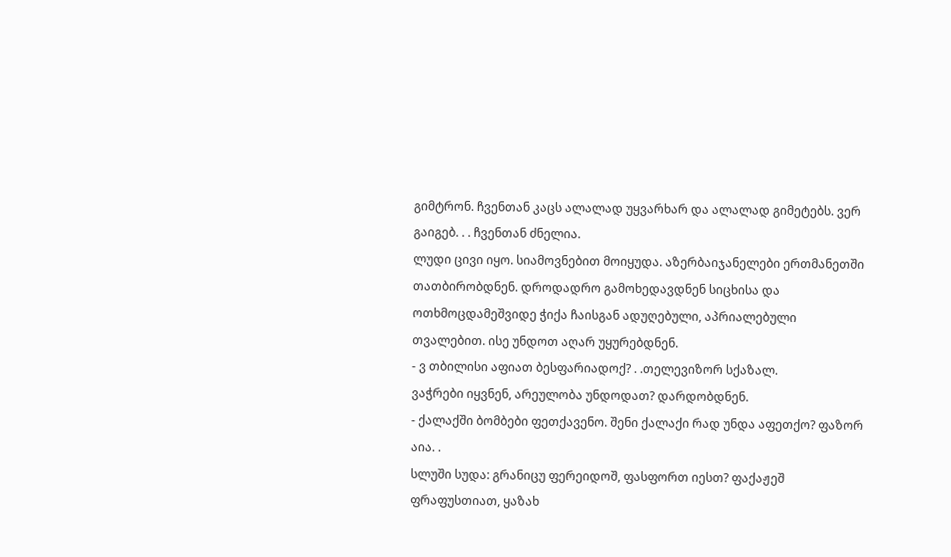გიმტრონ. ჩვენთან კაცს ალალად უყვარხარ და ალალად გიმეტებს. ვერ გაიგებ. . . ჩვენთან ძნელია.
ლუდი ცივი იყო. სიამოვნებით მოიყუდა. აზერბაიჯანელები ერთმანეთში თათბირობდნენ. დროდადრო გამოხედავდნენ სიცხისა და ოთხმოცდამეშვიდე ჭიქა ჩაისგან ადუღებული, აპრიალებული თვალებით. ისე უნდოთ აღარ უყურებდნენ.
- ვ თბილისი აფიათ ბესფარიადოქ? . .თელევიზორ სქაზალ.
ვაჭრები იყვნენ, არეულობა უნდოდათ? დარდობდნენ.
- ქალაქში ბომბები ფეთქავენო. შენი ქალაქი რად უნდა აფეთქო? ფაზორ აია. .
სლუში სუდა: გრანიცუ ფერეიდოშ, ფასფორთ იესთ? ფაქაჟეშ ფრაფუსთიათ, ყაზახ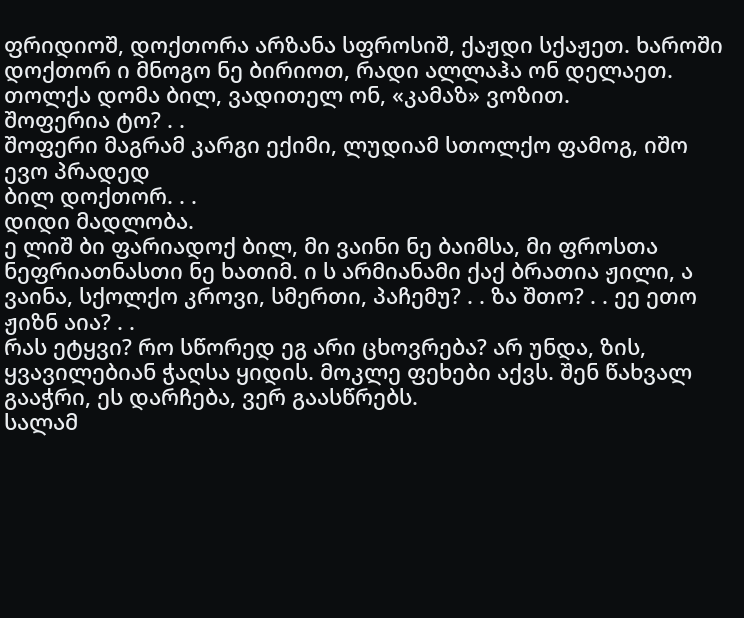ფრიდიოშ, დოქთორა არზანა სფროსიშ, ქაჟდი სქაჟეთ. ხაროში დოქთორ ი მნოგო ნე ბირიოთ, რადი ალლაჰა ონ დელაეთ.
თოლქა დომა ბილ, ვადითელ ონ, «კამაზ» ვოზით.
შოფერია ტო? . .
შოფერი მაგრამ კარგი ექიმი, ლუდიამ სთოლქო ფამოგ, იშო ევო პრადედ
ბილ დოქთორ. . .
დიდი მადლობა.
ე ლიშ ბი ფარიადოქ ბილ, მი ვაინი ნე ბაიმსა, მი ფროსთა
ნეფრიათნასთი ნე ხათიმ. ი ს არმიანამი ქაქ ბრათია ჟილი, ა ვაინა, სქოლქო კროვი, სმერთი, პაჩემუ? . . ზა შთო? . . ეე ეთო ჟიზნ აია? . .
რას ეტყვი? რო სწორედ ეგ არი ცხოვრება? არ უნდა, ზის, ყვავილებიან ჭაღსა ყიდის. მოკლე ფეხები აქვს. შენ წახვალ გააჭრი, ეს დარჩება, ვერ გაასწრებს.
სალამ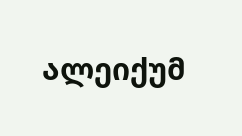ალეიქუმ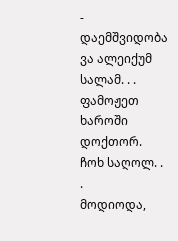- დაემშვიდობა
ვა ალეიქუმ სალამ. . . ფამოჟეთ ხაროში დოქთორ.
ჩოხ საღოლ. . .
მოდიოდა,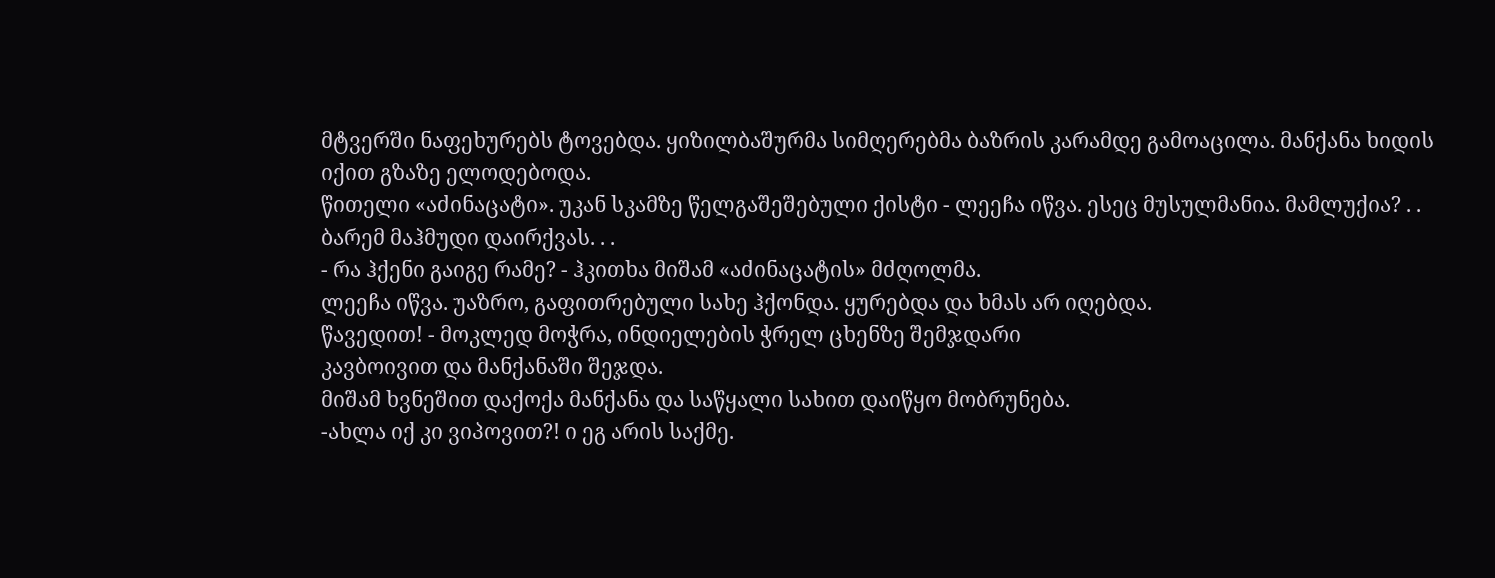მტვერში ნაფეხურებს ტოვებდა. ყიზილბაშურმა სიმღერებმა ბაზრის კარამდე გამოაცილა. მანქანა ხიდის იქით გზაზე ელოდებოდა.
წითელი «აძინაცატი». უკან სკამზე წელგაშეშებული ქისტი - ლეეჩა იწვა. ესეც მუსულმანია. მამლუქია? . . ბარემ მაჰმუდი დაირქვას. . .
- რა ჰქენი გაიგე რამე? - ჰკითხა მიშამ «აძინაცატის» მძღოლმა.
ლეეჩა იწვა. უაზრო, გაფითრებული სახე ჰქონდა. ყურებდა და ხმას არ იღებდა.
წავედით! - მოკლედ მოჭრა, ინდიელების ჭრელ ცხენზე შემჯდარი
კავბოივით და მანქანაში შეჯდა.
მიშამ ხვნეშით დაქოქა მანქანა და საწყალი სახით დაიწყო მობრუნება.
-ახლა იქ კი ვიპოვით?! ი ეგ არის საქმე.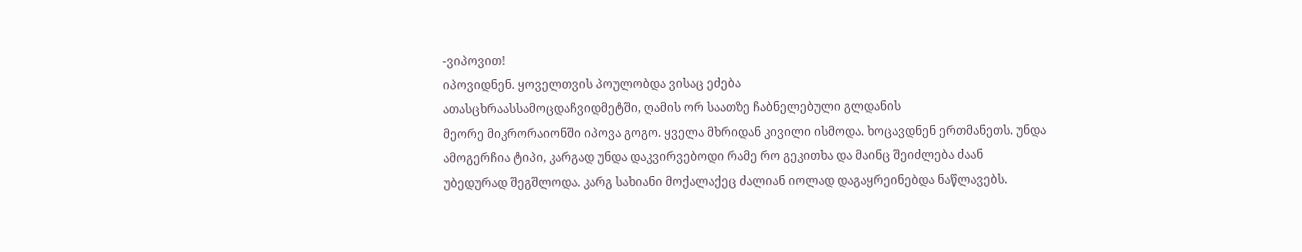-ვიპოვით!
იპოვიდნენ. ყოველთვის პოულობდა ვისაც ეძება
ათასცხრაასსამოცდაჩვიდმეტში, ღამის ორ საათზე ჩაბნელებული გლდანის
მეორე მიკრორაიონში იპოვა გოგო. ყველა მხრიდან კივილი ისმოდა. ხოცავდნენ ერთმანეთს. უნდა ამოგერჩია ტიპი, კარგად უნდა დაკვირვებოდი რამე რო გეკითხა და მაინც შეიძლება ძაან უბედურად შეგშლოდა. კარგ სახიანი მოქალაქეც ძალიან იოლად დაგაყრეინებდა ნაწლავებს.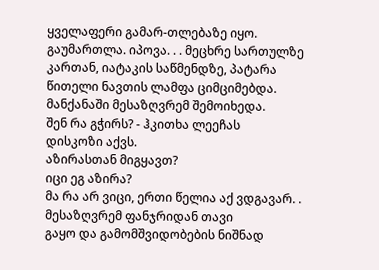ყველაფერი გამარ-თლებაზე იყო. გაუმართლა. იპოვა. . . მეცხრე სართულზე კართან, იატაკის საწმენდზე, პატარა წითელი ნავთის ლამფა ციმციმებდა.
მანქანაში მესაზღვრემ შემოიხედა.
შენ რა გჭირს? - ჰკითხა ლეეჩას
დისკოზი აქვს.
აზირასთან მიგყავთ?
იცი ეგ აზირა?
მა რა არ ვიცი, ერთი წელია აქ ვდგავარ. . მესაზღვრემ ფანჯრიდან თავი
გაყო და გამომშვიდობების ნიშნად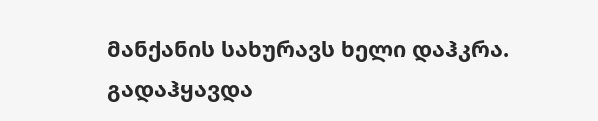მანქანის სახურავს ხელი დაჰკრა.
გადაჰყავდა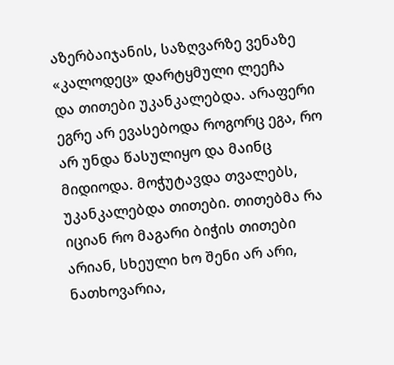აზერბაიჯანის, საზღვარზე ვენაზე «კალოდეც» დარტყმული ლეეჩა
და თითები უკანკალებდა. არაფერი ეგრე არ ევასებოდა როგორც ეგა, რო არ უნდა წასულიყო და მაინც მიდიოდა. მოჭუტავდა თვალებს, უკანკალებდა თითები. თითებმა რა იციან რო მაგარი ბიჭის თითები არიან, სხეული ხო შენი არ არი, ნათხოვარია,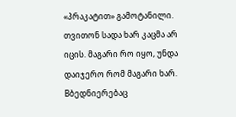«პრაკატით» გამოტანილი. თვითონ სადა ხარ კაცმა არ იცის. მაგარი რო იყო, უნდა დაიჯერო რომ მაგარი ხარ. Bბედნიერებაც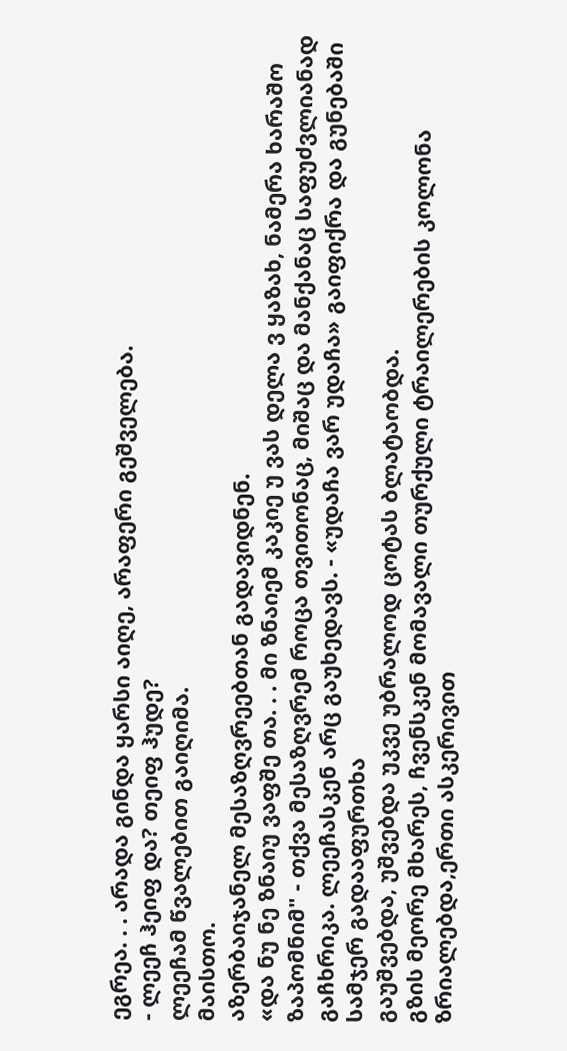ეგრეა. . . არადა გინდა ყარსი აიღე, არაფერი გეშველება.
- ლეეჩ ჰეიფ და? თეიფ ჰუდე?
ლეეჩამ წვალებით გაიღიმა.
მაისთო.
აზერბაიჯანელ მესაზღვრეებთან გადავიდნენ.
«და ნუ ნე ზნაიუ ვაფშე თა. . . მი ზნაიემ კაკიე უ ვას დელა ვ ყაზახ, ნამერა ხარაშო ზაპომნიმ" - თქვა მესაზღვრემ როცა თვითონაც, მიშაც და მანქანაც საფუძვლიანად გაჩხრიკა. ლეეჩასკენ არც გაუხედავს. - «უდაჩა ვარ უდაჩა» გაიფიქრა და გუნებაში სამჯერ გადააფურთხა
გაუშვებდა, უშვებდა უკვე უბრალოდ ცოტას ბლატაობდა.
გზის მეორე მხარეს, ჩვენსკენ მომავალი თურქული ტრაილერების კოლონა
ზრიალებდა,ერთი ასკერივით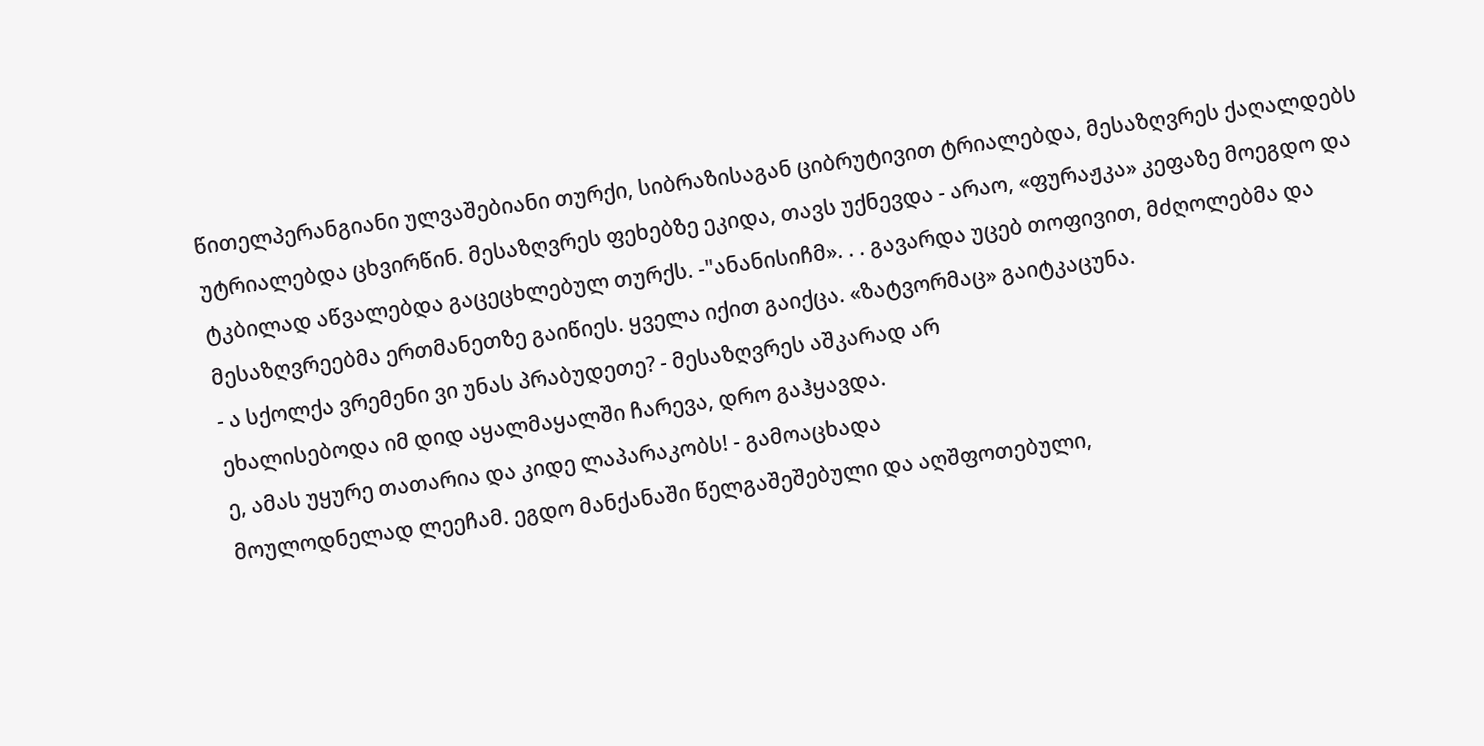წითელპერანგიანი ულვაშებიანი თურქი, სიბრაზისაგან ციბრუტივით ტრიალებდა, მესაზღვრეს ქაღალდებს უტრიალებდა ცხვირწინ. მესაზღვრეს ფეხებზე ეკიდა, თავს უქნევდა - არაო, «ფურაჟკა» კეფაზე მოეგდო და ტკბილად აწვალებდა გაცეცხლებულ თურქს. -"ანანისიჩმ». . . გავარდა უცებ თოფივით, მძღოლებმა და მესაზღვრეებმა ერთმანეთზე გაიწიეს. ყველა იქით გაიქცა. «ზატვორმაც» გაიტკაცუნა.
- ა სქოლქა ვრემენი ვი უნას პრაბუდეთე? - მესაზღვრეს აშკარად არ
ეხალისებოდა იმ დიდ აყალმაყალში ჩარევა, დრო გაჰყავდა.
ე, ამას უყურე თათარია და კიდე ლაპარაკობს! - გამოაცხადა
მოულოდნელად ლეეჩამ. ეგდო მანქანაში წელგაშეშებული და აღშფოთებული,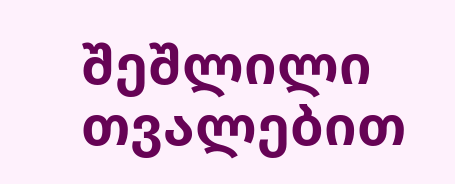შეშლილი თვალებით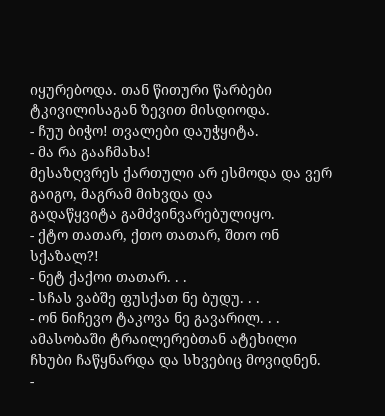იყურებოდა. თან წითური წარბები ტკივილისაგან ზევით მისდიოდა.
- ჩუუ ბიჭო! თვალები დაუჭყიტა.
- მა რა გააჩმახა!
მესაზღვრეს ქართული არ ესმოდა და ვერ გაიგო, მაგრამ მიხვდა და
გადაწყვიტა გამძვინვარებულიყო.
- ქტო თათარ, ქთო თათარ, შთო ონ სქაზალ?!
- ნეტ ქაქოი თათარ. . .
- სჩას ვაბშე ფუსქათ ნე ბუდუ. . .
- ონ ნიჩევო ტაკოვა ნე გავარილ. . .
ამასობაში ტრაილერებთან ატეხილი ჩხუბი ჩაწყნარდა და სხვებიც მოვიდნენ.
-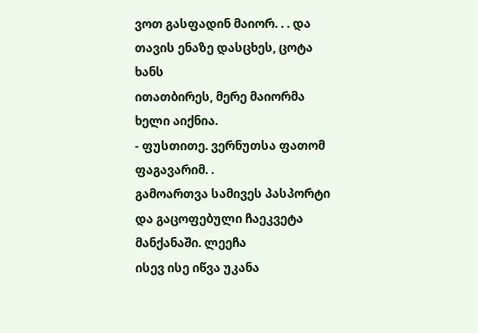ვოთ გასფადინ მაიორ. . . და თავის ენაზე დასცხეს, ცოტა ხანს
ითათბირეს, მერე მაიორმა ხელი აიქნია.
- ფუსთითე. ვერნუთსა ფათომ ფაგავარიმ. .
გამოართვა სამივეს პასპორტი და გაცოფებული ჩაეკვეტა მანქანაში. ლეეჩა
ისევ ისე იწვა უკანა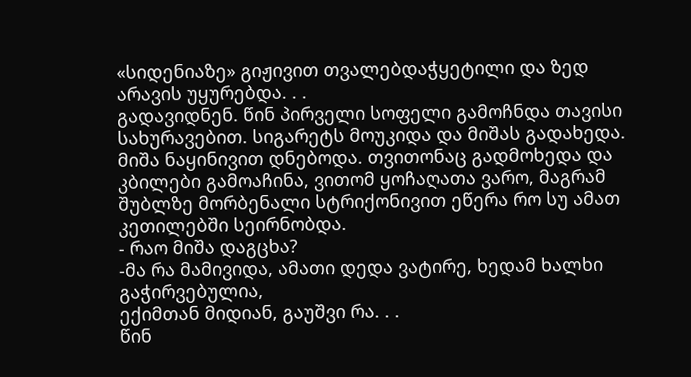«სიდენიაზე» გიჟივით თვალებდაჭყეტილი და ზედ არავის უყურებდა. . .
გადავიდნენ. წინ პირველი სოფელი გამოჩნდა თავისი სახურავებით. სიგარეტს მოუკიდა და მიშას გადახედა. მიშა ნაყინივით დნებოდა. თვითონაც გადმოხედა და კბილები გამოაჩინა, ვითომ ყოჩაღათა ვარო, მაგრამ შუბლზე მორბენალი სტრიქონივით ეწერა რო სუ ამათ კეთილებში სეირნობდა.
- რაო მიშა დაგცხა?
-მა რა მამივიდა, ამათი დედა ვატირე, ხედამ ხალხი გაჭირვებულია,
ექიმთან მიდიან, გაუშვი რა. . .
წინ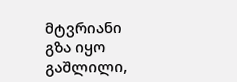მტვრიანი გზა იყო გაშლილი,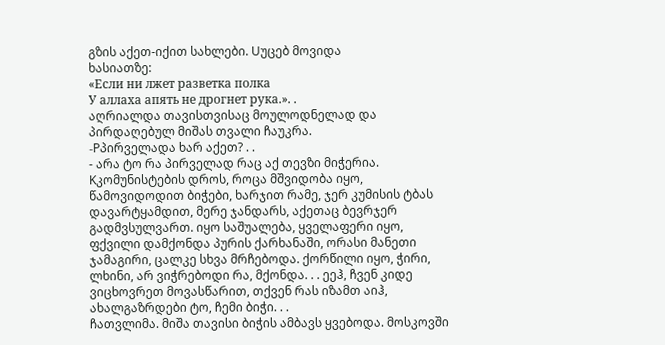გზის აქეთ-იქით სახლები. Uუცებ მოვიდა
ხასიათზე:
«Если ни лжет разветка полка
У аллаха апять не дрогнет рука.». .
აღრიალდა თავისთვისაც მოულოდნელად და პირდაღებულ მიშას თვალი ჩაუკრა.
-Pპირველადა ხარ აქეთ? . .
- არა ტო რა პირველად რაც აქ თევზი მიჭერია. Kკომუნისტების დროს, როცა მშვიდობა იყო, წამოვიდოდით ბიჭები, ხარჯით რამე, ჯერ კუმისის ტბას დავარტყამდით, მერე ჯანდარს, აქეთაც ბევრჯერ გადმვსულვართ. იყო საშუალება, ყველაფერი იყო, ფქვილი დამქონდა პურის ქარხანაში, ორასი მანეთი ჯამაგირი, ცალკე სხვა მრჩებოდა. ქორწილი იყო, ჭირი, ლხინი, არ ვიჭრებოდი რა, მქონდა. . . ეეჰ, ჩვენ კიდე ვიცხოვრეთ მოვასწარით, თქვენ რას იზამთ აიჰ, ახალგაზრდები ტო, ჩემი ბიჭი. . .
ჩათვლიმა. მიშა თავისი ბიჭის ამბავს ყვებოდა. მოსკოვში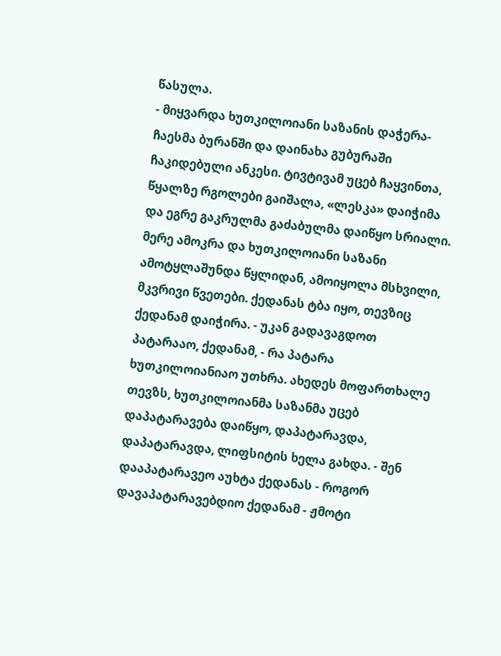წასულა.
- მიყვარდა ხუთკილოიანი საზანის დაჭერა- ჩაესმა ბურანში და დაინახა გუბურაში ჩაკიდებული ანკესი. ტივტივამ უცებ ჩაყვინთა, წყალზე რგოლები გაიშალა, «ლესკა» დაიჭიმა და ეგრე გაკრულმა გაძაბულმა დაიწყო სრიალი. მერე ამოკრა და ხუთკილოიანი საზანი ამოტყლაშუნდა წყლიდან, ამოიყოლა მსხვილი, მკვრივი წვეთები. ქედანას ტბა იყო, თევზიც ქედანამ დაიჭირა. - უკან გადავაგდოთ პატარააო, ქედანამ, - რა პატარა ხუთკილოიანიაო უთხრა. ახედეს მოფართხალე თევზს, ხუთკილოიანმა საზანმა უცებ დაპატარავება დაიწყო, დაპატარავდა, დაპატარავდა, ლიფსიტის ხელა გახდა. - შენ დააპატარავეო აუხტა ქედანას - როგორ დავაპატარავებდიო ქედანამ - ჟმოტი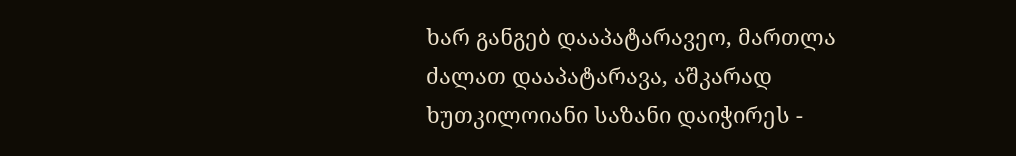ხარ განგებ დააპატარავეო, მართლა ძალათ დააპატარავა, აშკარად ხუთკილოიანი საზანი დაიჭირეს -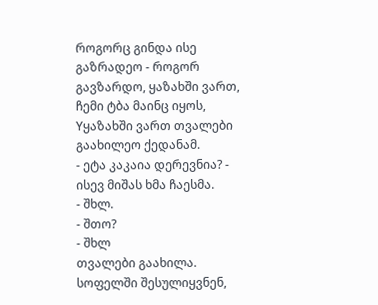როგორც გინდა ისე გაზრადეო - როგორ გავზარდო, ყაზახში ვართ, ჩემი ტბა მაინც იყოს, Yყაზახში ვართ თვალები გაახილეო ქედანამ.
- ეტა კაკაია დერევნია? - ისევ მიშას ხმა ჩაესმა.
- შხლ.
- შთო?
- შხლ
თვალები გაახილა. სოფელში შესულიყვნენ,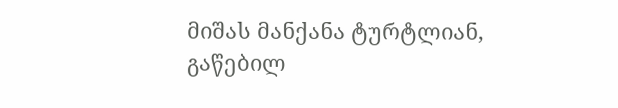მიშას მანქანა ტურტლიან,
გაწებილ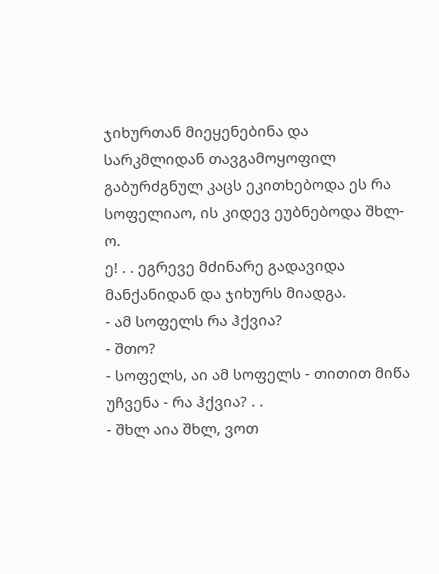ჯიხურთან მიეყენებინა და სარკმლიდან თავგამოყოფილ გაბურძგნულ კაცს ეკითხებოდა ეს რა სოფელიაო, ის კიდევ ეუბნებოდა შხლ-ო.
ე! . . ეგრევე მძინარე გადავიდა მანქანიდან და ჯიხურს მიადგა.
- ამ სოფელს რა ჰქვია?
- შთო?
- სოფელს, აი ამ სოფელს - თითით მიწა უჩვენა - რა ჰქვია? . .
- შხლ აია შხლ, ვოთ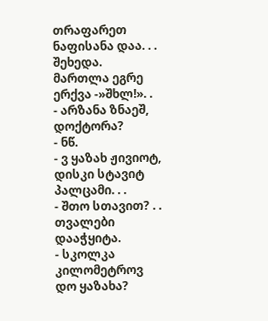თრაფარეთ ნაფისანა დაა. . .
შეხედა. მართლა ეგრე ერქვა -»შხლ!». .
- არზანა ზნაეშ, დოქტორა?
- ნწ.
- ვ ყაზახ ჟივიოტ, დისკი სტავიტ პალცამი. . .
- შთო სთავით? . . თვალები დააჭყიტა.
- სკოლკა კილომეტროვ დო ყაზახა?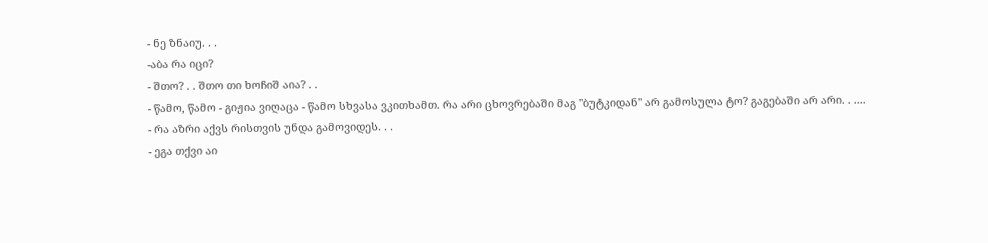- ნე ზნაიუ. . .
-აბა რა იცი?
- შთო? . . შთო თი ხოჩიშ აია? . .
- წამო, წამო - გიჟია ვიღაცა - წამო სხვასა ვკითხამთ. რა არი ცხოვრებაში მაგ "ბუტკიდან" არ გამოსულა ტო? გაგებაში არ არი. . ....
- რა აზრი აქვს რისთვის უნდა გამოვიდეს. . .
- ეგა თქვი აი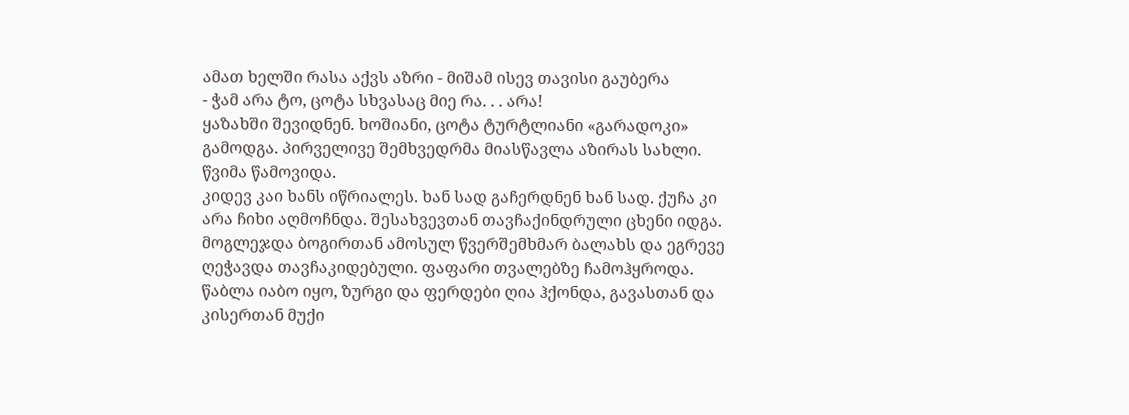ამათ ხელში რასა აქვს აზრი - მიშამ ისევ თავისი გაუბერა
- ჭამ არა ტო, ცოტა სხვასაც მიე რა. . . არა!
ყაზახში შევიდნენ. ხოშიანი, ცოტა ტურტლიანი «გარადოკი» გამოდგა. პირველივე შემხვედრმა მიასწავლა აზირას სახლი.
წვიმა წამოვიდა.
კიდევ კაი ხანს იწრიალეს. ხან სად გაჩერდნენ ხან სად. ქუჩა კი არა ჩიხი აღმოჩნდა. შესახვევთან თავჩაქინდრული ცხენი იდგა. მოგლეჯდა ბოგირთან ამოსულ წვერშემხმარ ბალახს და ეგრევე ღეჭავდა თავჩაკიდებული. ფაფარი თვალებზე ჩამოჰყროდა. წაბლა იაბო იყო, ზურგი და ფერდები ღია ჰქონდა, გავასთან და კისერთან მუქი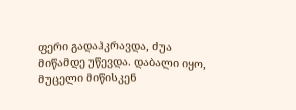ფერი გადაჰკრავდა, ძუა მიწამდე უწევდა. დაბალი იყო, მუცელი მიწისკენ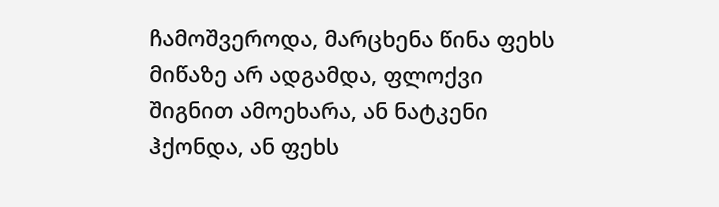ჩამოშვეროდა, მარცხენა წინა ფეხს მიწაზე არ ადგამდა, ფლოქვი შიგნით ამოეხარა, ან ნატკენი ჰქონდა, ან ფეხს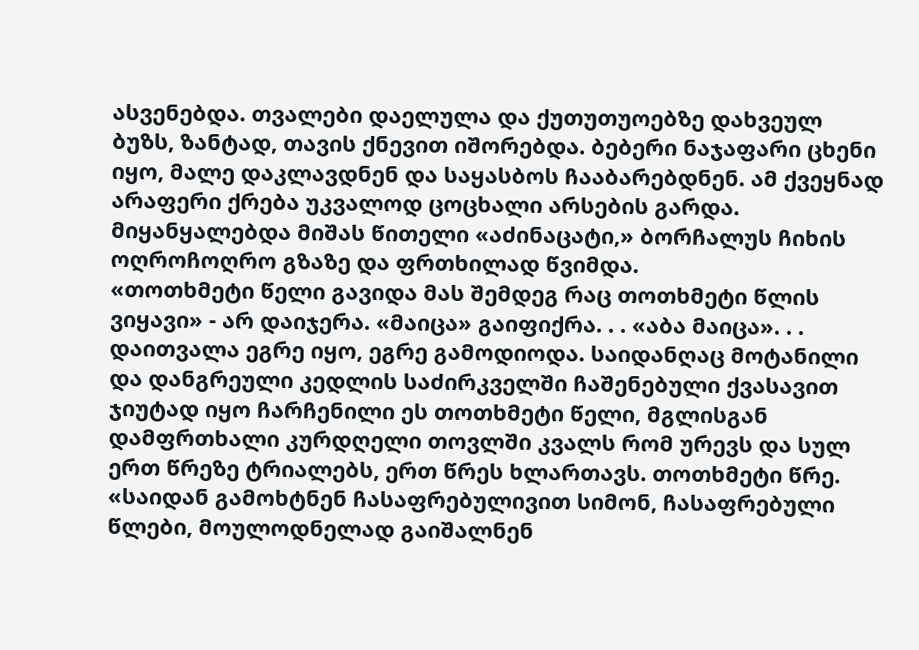ასვენებდა. თვალები დაელულა და ქუთუთუოებზე დახვეულ ბუზს, ზანტად, თავის ქნევით იშორებდა. ბებერი ნაჯაფარი ცხენი იყო, მალე დაკლავდნენ და საყასბოს ჩააბარებდნენ. ამ ქვეყნად არაფერი ქრება უკვალოდ ცოცხალი არსების გარდა.
მიყანყალებდა მიშას წითელი «აძინაცატი,» ბორჩალუს ჩიხის ოღროჩოღრო გზაზე და ფრთხილად წვიმდა.
«თოთხმეტი წელი გავიდა მას შემდეგ რაც თოთხმეტი წლის ვიყავი» - არ დაიჯერა. «მაიცა» გაიფიქრა. . . «აბა მაიცა». . . დაითვალა ეგრე იყო, ეგრე გამოდიოდა. საიდანღაც მოტანილი და დანგრეული კედლის საძირკველში ჩაშენებული ქვასავით ჯიუტად იყო ჩარჩენილი ეს თოთხმეტი წელი, მგლისგან დამფრთხალი კურდღელი თოვლში კვალს რომ ურევს და სულ ერთ წრეზე ტრიალებს, ერთ წრეს ხლართავს. თოთხმეტი წრე.
«საიდან გამოხტნენ ჩასაფრებულივით სიმონ, ჩასაფრებული წლები, მოულოდნელად გაიშალნენ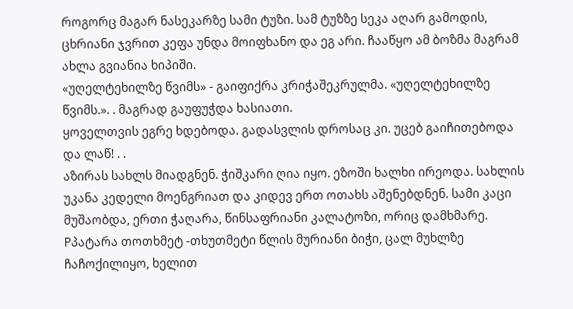როგორც მაგარ ნასეკარზე სამი ტუზი. სამ ტუზზე სეკა აღარ გამოდის, ცხრიანი ჯვრით კეფა უნდა მოიფხანო და ეგ არი. ჩააწყო ამ ბოზმა მაგრამ ახლა გვიანია ხიპიში.
«უღელტეხილზე წვიმს» - გაიფიქრა კრიჭაშეკრულმა. «უღელტეხილზე წვიმს.». . მაგრად გაუფუჭდა ხასიათი.
ყოველთვის ეგრე ხდებოდა. გადასვლის დროსაც კი. უცებ გაიჩითებოდა და ლაწ! . .
აზირას სახლს მიადგნენ. ჭიშკარი ღია იყო. ეზოში ხალხი ირეოდა. სახლის უკანა კედელი მოენგრიათ და კიდევ ერთ ოთახს აშენებდნენ. სამი კაცი მუშაობდა, ერთი ჭაღარა, წინსაფრიანი კალატოზი, ორიც დამხმარე. Pპატარა თოთხმეტ -თხუთმეტი წლის მურიანი ბიჭი, ცალ მუხლზე ჩაჩოქილიყო, ხელით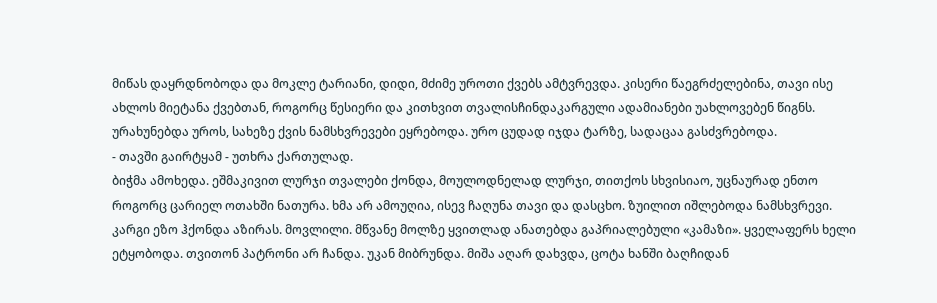მიწას დაყრდნობოდა და მოკლე ტარიანი, დიდი, მძიმე უროთი ქვებს ამტვრევდა. კისერი წაეგრძელებინა, თავი ისე ახლოს მიეტანა ქვებთან, როგორც წესიერი და კითხვით თვალისჩინდაკარგული ადამიანები უახლოვებენ წიგნს. ურახუნებდა უროს, სახეზე ქვის ნამსხვრევები ეყრებოდა. ურო ცუდად იჯდა ტარზე, სადაცაა გასძვრებოდა.
- თავში გაირტყამ - უთხრა ქართულად.
ბიჭმა ამოხედა. ეშმაკივით ლურჯი თვალები ქონდა, მოულოდნელად ლურჯი, თითქოს სხვისიაო, უცნაურად ენთო როგორც ცარიელ ოთახში ნათურა. ხმა არ ამოუღია, ისევ ჩაღუნა თავი და დასცხო. ზუილით იშლებოდა ნამსხვრევი.
კარგი ეზო ჰქონდა აზირას. მოვლილი. მწვანე მოლზე ყვითლად ანათებდა გაპრიალებული «კამაზი». ყველაფერს ხელი ეტყობოდა. თვითონ პატრონი არ ჩანდა. უკან მიბრუნდა. მიშა აღარ დახვდა, ცოტა ხანში ბაღჩიდან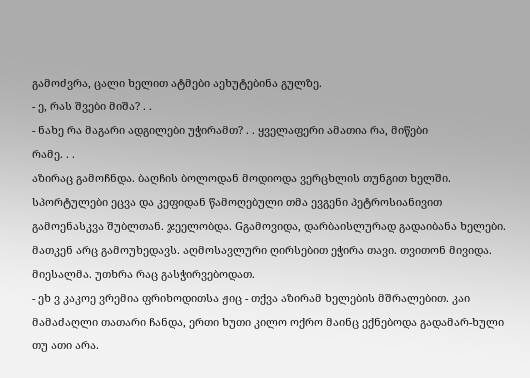გამოძვრა, ცალი ხელით ატმები აეხუტებინა გულზე.
- ე, რას შვები მიშა? . .
- ნახე რა მაგარი ადგილები უჭირამთ? . . ყველაფერი ამათია რა, მიწები
რამე. . .
აზირაც გამოჩნდა. ბაღჩის ბოლოდან მოდიოდა ვერცხლის თუნგით ხელში. სპორტულები ეცვა და კეფიდან წამოღებული თმა ევგენი პეტროსიანივით გამოენასკვა შუბლთან. ჯეელობდა. Gგამოვიდა, დარბაისლურად გადაიბანა ხელები. მათკენ არც გამოუხედავს. აღმოსავლური ღირსებით ეჭირა თავი. თვითონ მივიდა. მიესალმა. უთხრა რაც გასჭირვებოდათ.
- ეხ ვ კაკოე ვრემია ფრიხოდითსა ჟიც - თქვა აზირამ ხელების მშრალებით. კაი მამაძაღლი თათარი ჩანდა, ერთი ხუთი კილო ოქრო მაინც ექნებოდა გადამარ-ხული თუ ათი არა.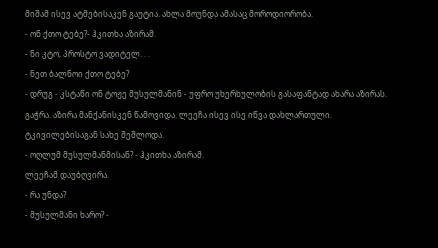მიშამ ისევ ატმებისაკენ გაუტია. ახლა მოუნდა ამასაც მოროდიორობა.
- ონ ქთო ტებე?- ჰკითხა აზირამ.
- ნი კტო, პროსტო ვადიტელ. . .
- ნეთ ბალნოი ქთო ტებე?
- დრუგ - კსტაწი ონ ტოჟე მუსულმანინ - უფრო უხერხულობის გასაფანტად ახარა აზირას. გაჭრა. აზირა მანქანისკენ წამოვიდა. ლეეჩა ისევ ისე იწვა დახლართული. ტკივილებისაგან სახე შეშლოდა.
- ოღლუმ მუსულმანმისან? - ჰკითხა აზირამ.
ლეეჩამ დაუბღვირა.
- რა უნდა?
- მუსულმანი ხარო? -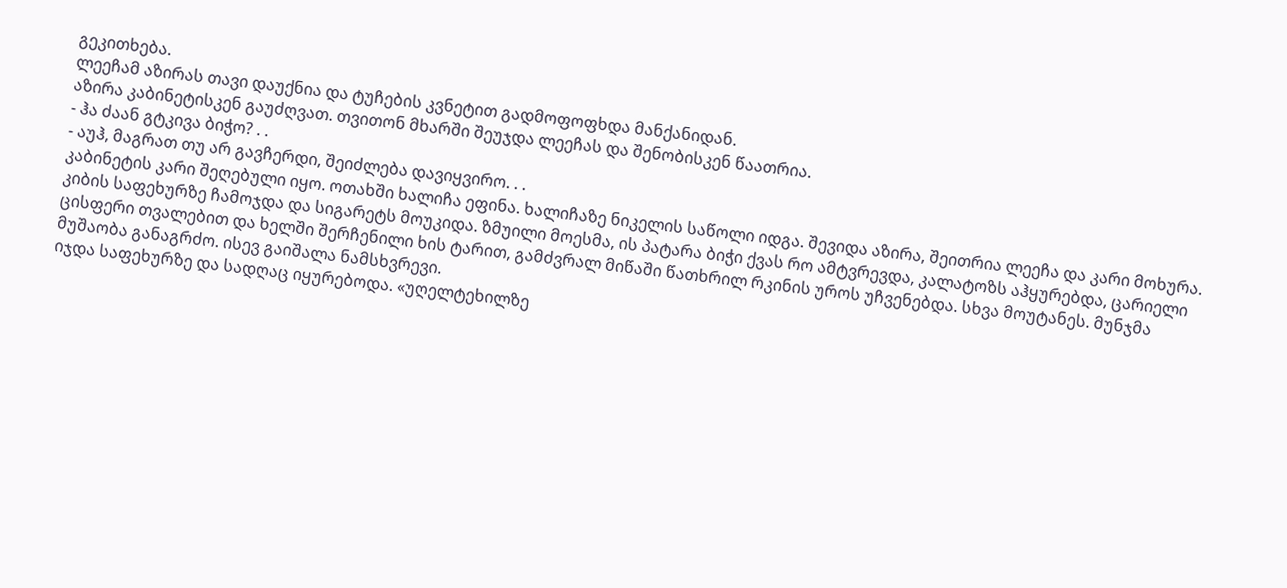გეკითხება.
ლეეჩამ აზირას თავი დაუქნია და ტუჩების კვნეტით გადმოფოფხდა მანქანიდან.
აზირა კაბინეტისკენ გაუძღვათ. თვითონ მხარში შეუჯდა ლეეჩას და შენობისკენ წაათრია.
- ჰა ძაან გტკივა ბიჭო? . .
- აუჰ, მაგრათ თუ არ გავჩერდი, შეიძლება დავიყვირო. . .
კაბინეტის კარი შეღებული იყო. ოთახში ხალიჩა ეფინა. ხალიჩაზე ნიკელის საწოლი იდგა. შევიდა აზირა, შეითრია ლეეჩა და კარი მოხურა.
კიბის საფეხურზე ჩამოჯდა და სიგარეტს მოუკიდა. ზმუილი მოესმა, ის პატარა ბიჭი ქვას რო ამტვრევდა, კალატოზს აჰყურებდა, ცარიელი ცისფერი თვალებით და ხელში შერჩენილი ხის ტარით, გამძვრალ მიწაში წათხრილ რკინის უროს უჩვენებდა. სხვა მოუტანეს. მუნჯმა მუშაობა განაგრძო. ისევ გაიშალა ნამსხვრევი.
იჯდა საფეხურზე და სადღაც იყურებოდა. «უღელტეხილზე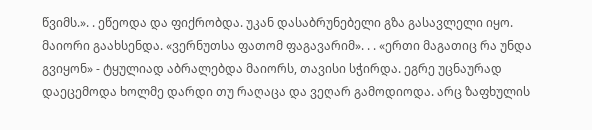წვიმს.». . ეწეოდა და ფიქრობდა. უკან დასაბრუნებელი გზა გასავლელი იყო. მაიორი გაახსენდა. «ვერნუთსა ფათომ ფაგავარიმ». . . «ერთი მაგათიც რა უნდა გვიყონ» - ტყულიად აბრალებდა მაიორს, თავისი სჭირდა. ეგრე უცნაურად დაეცემოდა ხოლმე დარდი თუ რაღაცა და ვეღარ გამოდიოდა. არც ზაფხულის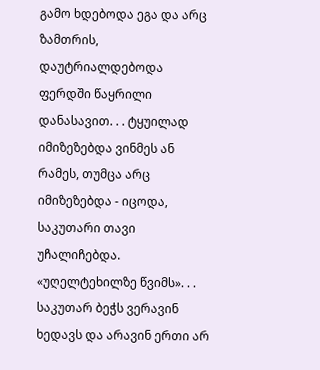გამო ხდებოდა ეგა და არც ზამთრის, დაუტრიალდებოდა ფერდში წაყრილი დანასავით. . . ტყუილად იმიზეზებდა ვინმეს ან რამეს, თუმცა არც იმიზეზებდა - იცოდა, საკუთარი თავი უჩალიჩებდა. «უღელტეხილზე წვიმს». . . საკუთარ ბეჭს ვერავინ ხედავს და არავინ ერთი არ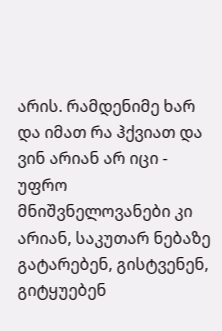არის. რამდენიმე ხარ და იმათ რა ჰქვიათ და ვინ არიან არ იცი - უფრო მნიშვნელოვანები კი არიან, საკუთარ ნებაზე გატარებენ, გისტვენენ, გიტყუებენ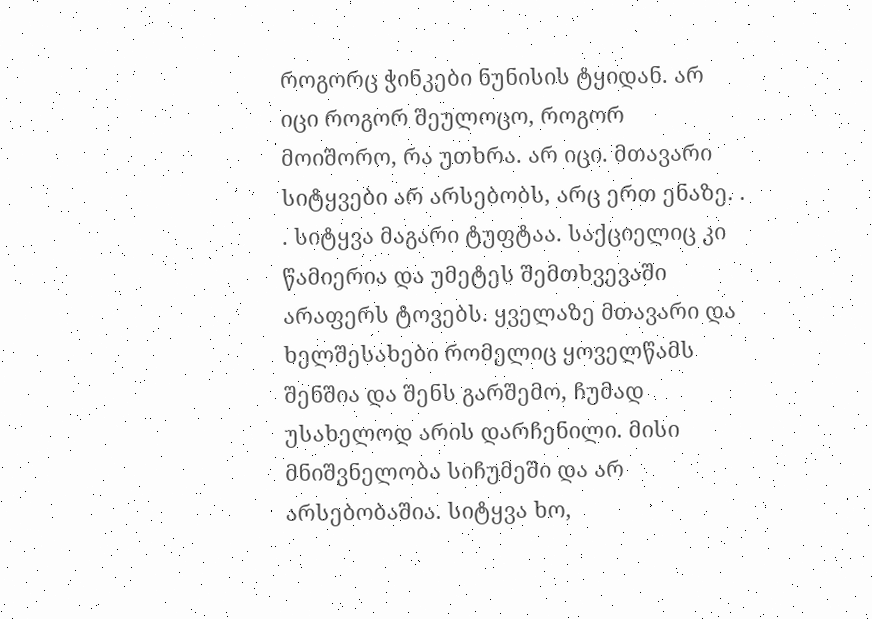როგორც ჭინკები ნუნისის ტყიდან. არ იცი როგორ შეულოცო, როგორ მოიშორო, რა უთხრა. არ იცი. მთავარი სიტყვები არ არსებობს, არც ერთ ენაზე. . . სიტყვა მაგარი ტუფტაა. საქციელიც კი წამიერია და უმეტეს შემთხვევაში არაფერს ტოვებს. ყველაზე მთავარი და ხელშესახები რომელიც ყოველწამს შენშია და შენს გარშემო, ჩუმად უსახელოდ არის დარჩენილი. მისი მნიშვნელობა სიჩუმეში და არ არსებობაშია. სიტყვა ხო,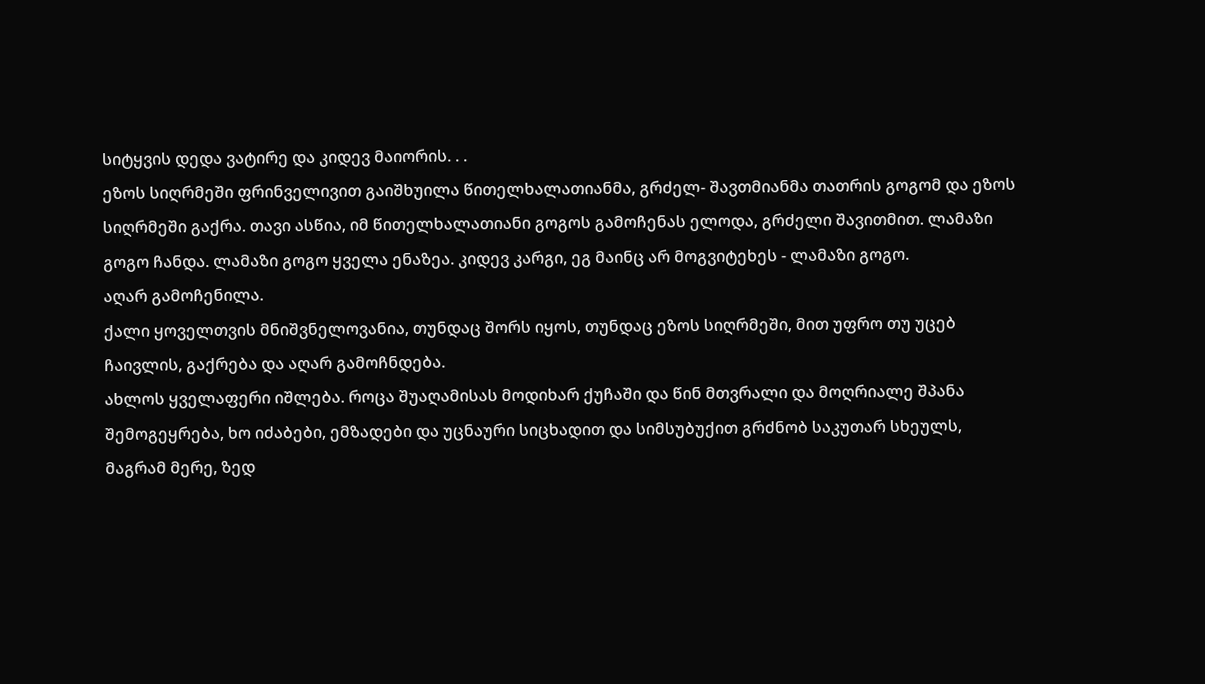სიტყვის დედა ვატირე და კიდევ მაიორის. . .
ეზოს სიღრმეში ფრინველივით გაიშხუილა წითელხალათიანმა, გრძელ- შავთმიანმა თათრის გოგომ და ეზოს სიღრმეში გაქრა. თავი ასწია, იმ წითელხალათიანი გოგოს გამოჩენას ელოდა, გრძელი შავითმით. ლამაზი გოგო ჩანდა. ლამაზი გოგო ყველა ენაზეა. კიდევ კარგი, ეგ მაინც არ მოგვიტეხეს - ლამაზი გოგო.
აღარ გამოჩენილა.
ქალი ყოველთვის მნიშვნელოვანია, თუნდაც შორს იყოს, თუნდაც ეზოს სიღრმეში, მით უფრო თუ უცებ ჩაივლის, გაქრება და აღარ გამოჩნდება.
ახლოს ყველაფერი იშლება. როცა შუაღამისას მოდიხარ ქუჩაში და წინ მთვრალი და მოღრიალე შპანა შემოგეყრება, ხო იძაბები, ემზადები და უცნაური სიცხადით და სიმსუბუქით გრძნობ საკუთარ სხეულს, მაგრამ მერე, ზედ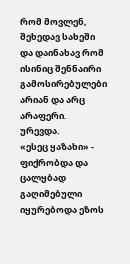რომ მოვლენ, შეხედავ სახეში და დაინახავ რომ ისინიც შენნაირი გამოსირებულები არიან და არც არაფერი.
ურევდა.
«ესეც ყაზახი» - ფიქრობდა და ცალყბად გაღიმებული იყურებოდა ეზოს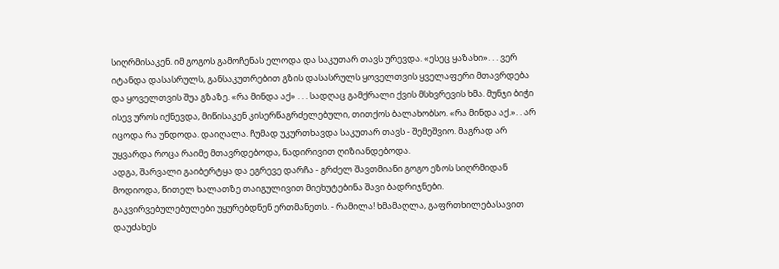სიღრმისაკენ. იმ გოგოს გამოჩენას ელოდა და საკუთარ თავს ურევდა. «ესეც ყაზახი». . . ვერ იტანდა დასასრულს, განსაკუთრებით გზის დასასრულს ყოველთვის ყველაფერი მთავრდება და ყოველთვის შუა გზაზე. «რა მინდა აქ» . . . სადღაც გამქრალი ქვის მსხვრევის ხმა. მუნჯი ბიჭი ისევ უროს იქნევდა, მიწისაკენ კისერწაგრძელებული, თითქოს ბალახობსო. «რა მინდა აქ.». . არ იცოდა რა უნდოდა. დაიღალა. ჩუმად უკურთხავდა საკუთარ თავს - შემეშვიო. მაგრად არ უყვარდა როცა რაიმე მთავრდებოდა, ნადირივით ღიზიანდებოდა.
ადგა, შარვალი გაიბერტყა და ეგრევე დარჩა - გრძელ შავთმიანი გოგო ეზოს სიღრმიდან მოდიოდა, წითელ ხალათზე თაიგულივით მიეხუტებინა შავი ბადრიჯნები.
გაკვირვებულებულები უყურებდნენ ერთმანეთს. - რამილა! ხმამაღლა, გაფრთხილებასავით დაუძახეს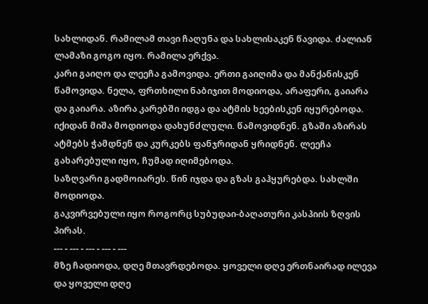სახლიდან. რამილამ თავი ჩაღუნა და სახლისაკენ წავიდა. ძალიან ლამაზი გოგო იყო. რამილა ერქვა.
კარი გაიღო და ლეეჩა გამოვიდა. ერთი გაიღიმა და მანქანისკენ წამოვიდა. ნელა, ფრთხილი ნაბიჯით მოდიოდა, არაფერი, გაიარა და გაიარა. აზირა კარებში იდგა და ატმის ხეებისკენ იყურებოდა. იქიდან მიშა მოდიოდა დახუნძლული. წამოვიდნენ. გზაში აზირას ატმებს ჭამდნენ და კურკებს ფანჯრიდან ყრიდნენ. ლეეჩა გახარებული იყო, ჩუმად იღიმებოდა.
საზღვარი გადმოიარეს. წინ იჯდა და გზას გაჰყურებდა. სახლში მოდიოდა.
გაკვირვებული იყო როგორც სუბუდაი-ბაღათური კასპიის ზღვის პირას.
--- - --- - --- - --- - ---
მზე ჩადიოდა, დღე მთავრდებოდა. ყოველი დღე ერთნაირად ილევა და ყოველი დღე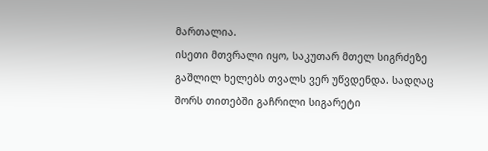მართალია.
ისეთი მთვრალი იყო, საკუთარ მთელ სიგრძეზე გაშლილ ხელებს თვალს ვერ უწვდენდა. სადღაც შორს თითებში გაჩრილი სიგარეტი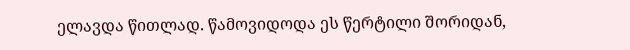ელავდა წითლად. წამოვიდოდა ეს წერტილი შორიდან,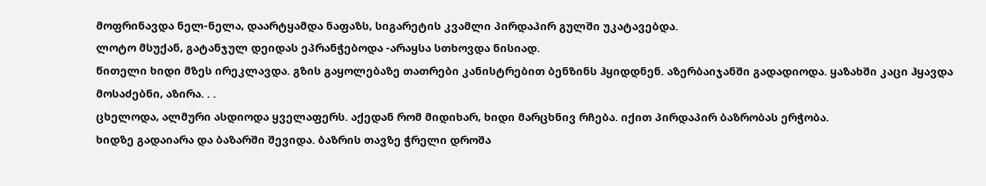მოფრინავდა ნელ-ნელა, დაარტყამდა ნაფაზს, სიგარეტის კვამლი პირდაპირ გულში უკატავებდა.
ლოტო მსუქან, გატანჯულ დეიდას ეპრანჭებოდა -არაყსა სთხოვდა ნისიად.
წითელი ხიდი მზეს ირეკლავდა. გზის გაყოლებაზე თათრები კანისტრებით ბენზინს ჰყიდდნენ. აზერბაიჯანში გადადიოდა. ყაზახში კაცი ჰყავდა მოსაძებნი, აზირა. . .
ცხელოდა, ალმური ასდიოდა ყველაფერს. აქედან რომ მიდიხარ, ხიდი მარცხნივ რჩება. იქით პირდაპირ ბაზრობას ერჭობა.
ხიდზე გადაიარა და ბაზარში შევიდა. ბაზრის თავზე ჭრელი დროშა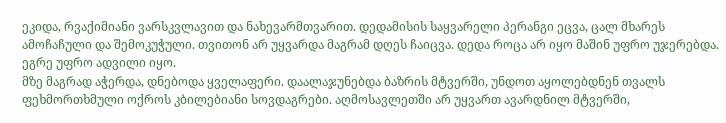ეკიდა, რვაქიმიანი ვარსკვლავით და ნახევარმთვარით. დედამისის საყვარელი პერანგი ეცვა, ცალ მხარეს ამოჩაჩული და შემოკუჭული. თვითონ არ უყვარდა მაგრამ დღეს ჩაიცვა. დედა როცა არ იყო მაშინ უფრო უჯერებდა. ეგრე უფრო ადვილი იყო.
მზე მაგრად აჭერდა, დნებოდა ყველაფერი. დაალაჯუნებდა ბაზრის მტვერში, უნდოთ აყოლებდნენ თვალს ფეხმორთხმული ოქროს კბილებიანი სოვდაგრები. აღმოსავლეთში არ უყვართ ავარდნილ მტვერში,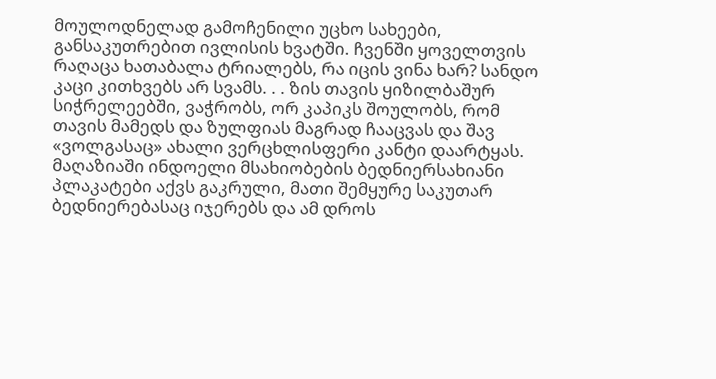მოულოდნელად გამოჩენილი უცხო სახეები, განსაკუთრებით ივლისის ხვატში. ჩვენში ყოველთვის რაღაცა ხათაბალა ტრიალებს, რა იცის ვინა ხარ? სანდო კაცი კითხვებს არ სვამს. . . ზის თავის ყიზილბაშურ სიჭრელეებში, ვაჭრობს, ორ კაპიკს შოულობს, რომ თავის მამედს და ზულფიას მაგრად ჩააცვას და შავ «ვოლგასაც» ახალი ვერცხლისფერი კანტი დაარტყას. მაღაზიაში ინდოელი მსახიობების ბედნიერსახიანი პლაკატები აქვს გაკრული, მათი შემყურე საკუთარ ბედნიერებასაც იჯერებს და ამ დროს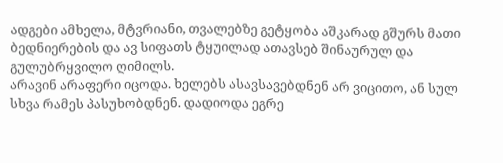ადგები ამხელა, მტვრიანი, თვალებზე გეტყობა აშკარად გშურს მათი ბედნიერების და ავ სიფათს ტყუილად ათავსებ შინაურულ და გულუბრყვილო ღიმილს.
არავინ არაფერი იცოდა. ხელებს ასავსავებდნენ არ ვიცითო, ან სულ სხვა რამეს პასუხობდნენ. დადიოდა ეგრე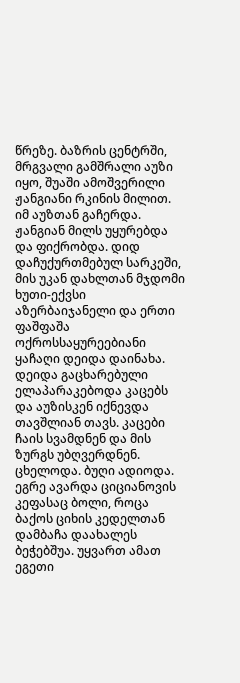წრეზე. ბაზრის ცენტრში, მრგვალი გამშრალი აუზი იყო, შუაში ამოშვერილი ჟანგიანი რკინის მილით. იმ აუზთან გაჩერდა. ჟანგიან მილს უყურებდა და ფიქრობდა. დიდ დაჩუქურთმებულ სარკეში, მის უკან დახლთან მჯდომი ხუთი-ექვსი აზერბაიჯანელი და ერთი ფაშფაშა ოქროსსაყურეებიანი ყაჩაღი დეიდა დაინახა. დეიდა გაცხარებული ელაპარაკებოდა კაცებს და აუზისკენ იქნევდა თავშლიან თავს. კაცები ჩაის სვამდნენ და მის ზურგს უბღვერდნენ. ცხელოდა. ბუღი ადიოდა. ეგრე ავარდა ციციანოვის კეფასაც ბოლი, როცა ბაქოს ციხის კედელთან დამბაჩა დაახალეს ბეჭებშუა. უყვართ ამათ ეგეთი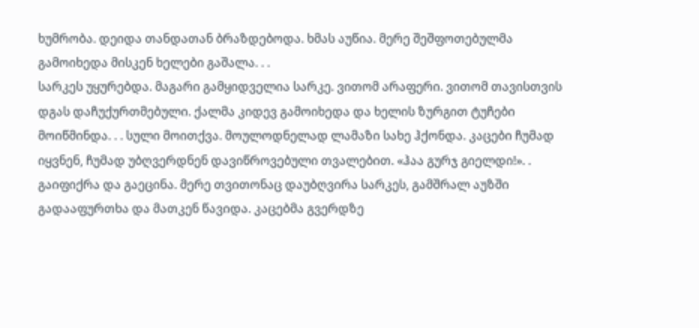ხუმრობა. დეიდა თანდათან ბრაზდებოდა. ხმას აუწია. მერე შეშფოთებულმა გამოიხედა მისკენ ხელები გაშალა. . .
სარკეს უყურებდა. მაგარი გამყიდველია სარკე. ვითომ არაფერი. ვითომ თავისთვის დგას დაჩუქურთმებული. ქალმა კიდევ გამოიხედა და ხელის ზურგით ტუჩები მოიწმინდა. . . სული მოითქვა. მოულოდნელად ლამაზი სახე ჰქონდა. კაცები ჩუმად იყვნენ, ჩუმად უბღვერდნენ დავიწროვებული თვალებით. «ჰაა გურჯ გიელდი!». . გაიფიქრა და გაეცინა. მერე თვითონაც დაუბღვირა სარკეს, გამშრალ აუზში გადააფურთხა და მათკენ წავიდა. კაცებმა გვერდზე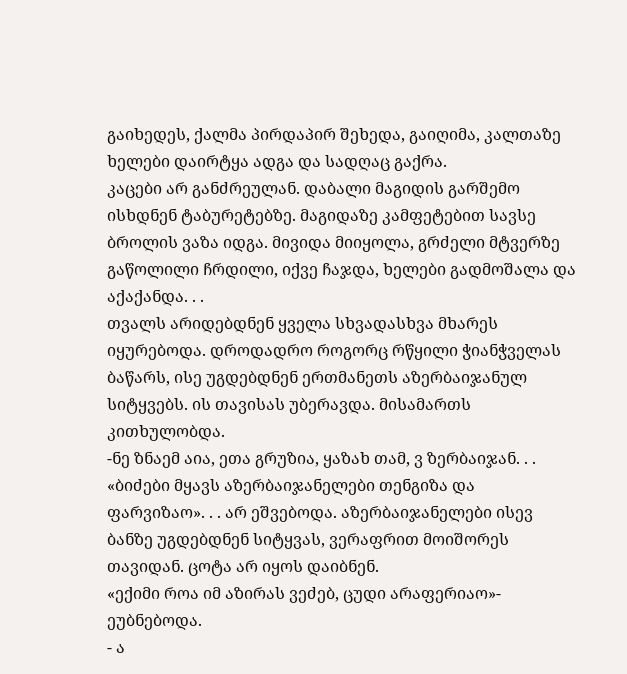გაიხედეს, ქალმა პირდაპირ შეხედა, გაიღიმა, კალთაზე ხელები დაირტყა ადგა და სადღაც გაქრა.
კაცები არ განძრეულან. დაბალი მაგიდის გარშემო ისხდნენ ტაბურეტებზე. მაგიდაზე კამფეტებით სავსე ბროლის ვაზა იდგა. მივიდა მიიყოლა, გრძელი მტვერზე გაწოლილი ჩრდილი, იქვე ჩაჯდა, ხელები გადმოშალა და აქაქანდა. . .
თვალს არიდებდნენ ყველა სხვადასხვა მხარეს იყურებოდა. დროდადრო როგორც რწყილი ჭიანჭველას ბაწარს, ისე უგდებდნენ ერთმანეთს აზერბაიჯანულ სიტყვებს. ის თავისას უბერავდა. მისამართს კითხულობდა.
-ნე ზნაემ აია, ეთა გრუზია, ყაზახ თამ, ვ ზერბაიჯან. . .
«ბიძები მყავს აზერბაიჯანელები თენგიზა და ფარვიზაო». . . არ ეშვებოდა. აზერბაიჯანელები ისევ ბანზე უგდებდნენ სიტყვას, ვერაფრით მოიშორეს თავიდან. ცოტა არ იყოს დაიბნენ.
«ექიმი როა იმ აზირას ვეძებ, ცუდი არაფერიაო»- ეუბნებოდა.
- ა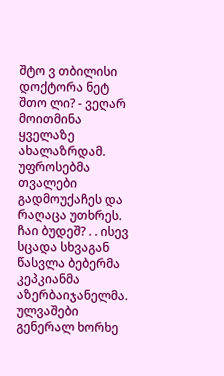შტო ვ თბილისი დოქტორა ნეტ შთო ლი? - ვეღარ მოითმინა ყველაზე ახალაზრდამ.
უფროსებმა თვალები გადმოუქაჩეს და რაღაცა უთხრეს.
ჩაი ბუდეშ? . . ისევ სცადა სხვაგან წასვლა ბებერმა კეპკიანმა
აზერბაიჯანელმა. ულვაშები გენერალ ხორხე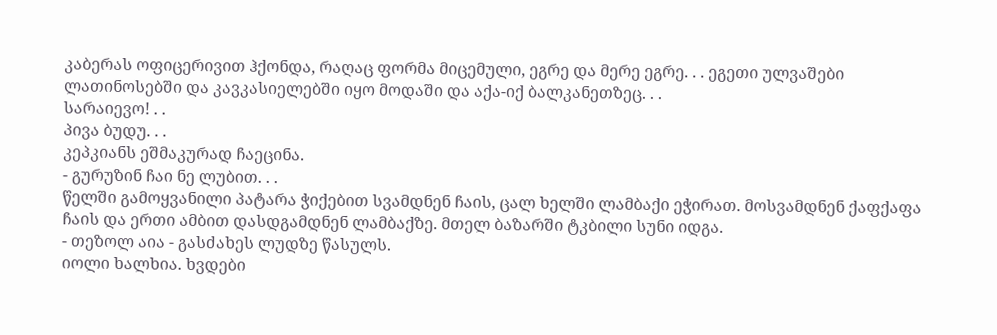კაბერას ოფიცერივით ჰქონდა, რაღაც ფორმა მიცემული, ეგრე და მერე ეგრე. . . ეგეთი ულვაშები ლათინოსებში და კავკასიელებში იყო მოდაში და აქა-იქ ბალკანეთზეც. . .
სარაიევო! . .
პივა ბუდუ. . .
კეპკიანს ეშმაკურად ჩაეცინა.
- გურუზინ ჩაი ნე ლუბით. . .
წელში გამოყვანილი პატარა ჭიქებით სვამდნენ ჩაის, ცალ ხელში ლამბაქი ეჭირათ. მოსვამდნენ ქაფქაფა ჩაის და ერთი ამბით დასდგამდნენ ლამბაქზე. მთელ ბაზარში ტკბილი სუნი იდგა.
- თეზოლ აია - გასძახეს ლუდზე წასულს.
იოლი ხალხია. ხვდები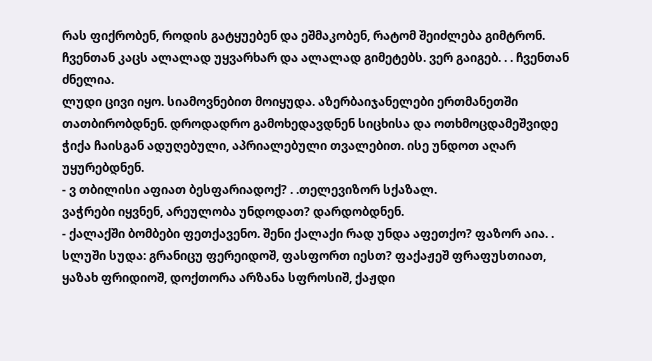რას ფიქრობენ, როდის გატყუებენ და ეშმაკობენ, რატომ შეიძლება გიმტრონ. ჩვენთან კაცს ალალად უყვარხარ და ალალად გიმეტებს. ვერ გაიგებ. . . ჩვენთან ძნელია.
ლუდი ცივი იყო. სიამოვნებით მოიყუდა. აზერბაიჯანელები ერთმანეთში თათბირობდნენ. დროდადრო გამოხედავდნენ სიცხისა და ოთხმოცდამეშვიდე ჭიქა ჩაისგან ადუღებული, აპრიალებული თვალებით. ისე უნდოთ აღარ უყურებდნენ.
- ვ თბილისი აფიათ ბესფარიადოქ? . .თელევიზორ სქაზალ.
ვაჭრები იყვნენ, არეულობა უნდოდათ? დარდობდნენ.
- ქალაქში ბომბები ფეთქავენო. შენი ქალაქი რად უნდა აფეთქო? ფაზორ აია. .
სლუში სუდა: გრანიცუ ფერეიდოშ, ფასფორთ იესთ? ფაქაჟეშ ფრაფუსთიათ, ყაზახ ფრიდიოშ, დოქთორა არზანა სფროსიშ, ქაჟდი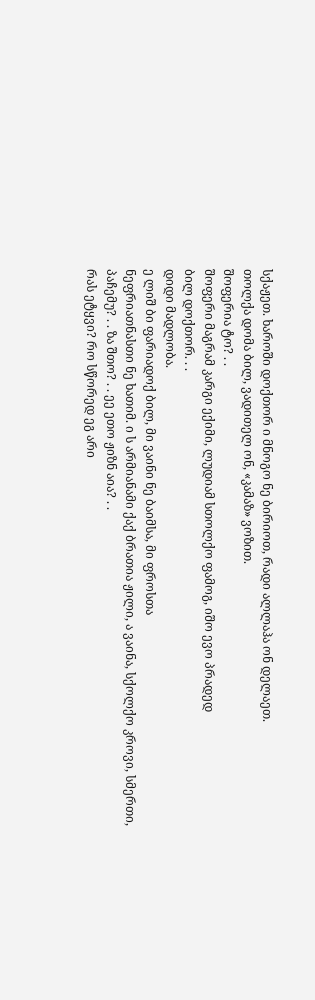სქაჟეთ. ხაროში დოქთორ ი მნოგო ნე ბირიოთ, რადი ალლაჰა ონ დელაეთ.
თოლქა დომა ბილ, ვადითელ ონ, «კამაზ» ვოზით.
შოფერია ტო? . .
შოფერი მაგრამ კარგი ექიმი, ლუდიამ სთოლქო ფამოგ, იშო ევო პრადედ
ბილ დოქთორ. . .
დიდი მადლობა.
ე ლიშ ბი ფარიადოქ ბილ, მი ვაინი ნე ბაიმსა, მი ფროსთა
ნეფრიათნასთი ნე ხათიმ. ი ს არმიანამი ქაქ ბრათია ჟილი, ა ვაინა, სქოლქო კროვი, სმერთი, პაჩემუ? . . ზა შთო? . . ეე ეთო ჟიზნ აია? . .
რას ეტყვი? რო სწორედ ეგ არი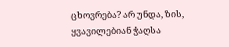ცხოვრება? არ უნდა, ზის, ყვავილებიან ჭაღსა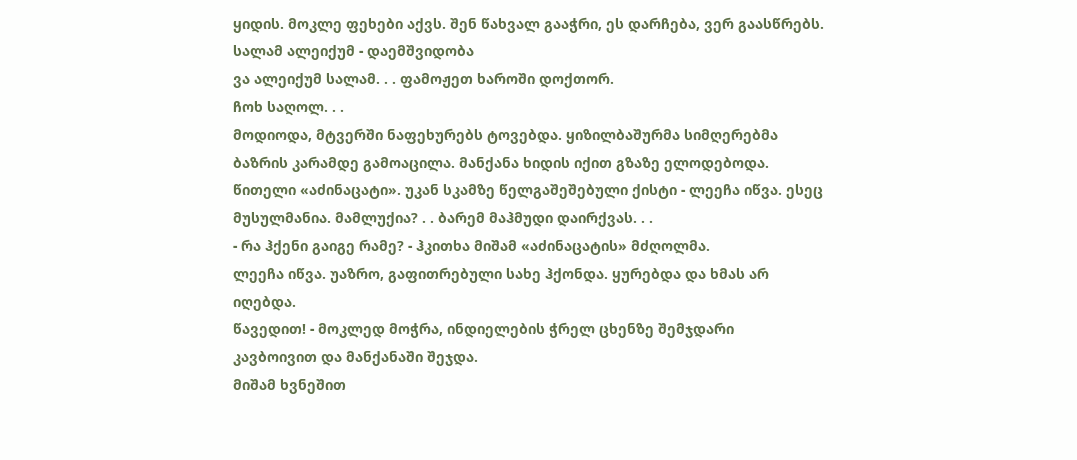ყიდის. მოკლე ფეხები აქვს. შენ წახვალ გააჭრი, ეს დარჩება, ვერ გაასწრებს.
სალამ ალეიქუმ - დაემშვიდობა
ვა ალეიქუმ სალამ. . . ფამოჟეთ ხაროში დოქთორ.
ჩოხ საღოლ. . .
მოდიოდა, მტვერში ნაფეხურებს ტოვებდა. ყიზილბაშურმა სიმღერებმა ბაზრის კარამდე გამოაცილა. მანქანა ხიდის იქით გზაზე ელოდებოდა.
წითელი «აძინაცატი». უკან სკამზე წელგაშეშებული ქისტი - ლეეჩა იწვა. ესეც მუსულმანია. მამლუქია? . . ბარემ მაჰმუდი დაირქვას. . .
- რა ჰქენი გაიგე რამე? - ჰკითხა მიშამ «აძინაცატის» მძღოლმა.
ლეეჩა იწვა. უაზრო, გაფითრებული სახე ჰქონდა. ყურებდა და ხმას არ იღებდა.
წავედით! - მოკლედ მოჭრა, ინდიელების ჭრელ ცხენზე შემჯდარი
კავბოივით და მანქანაში შეჯდა.
მიშამ ხვნეშით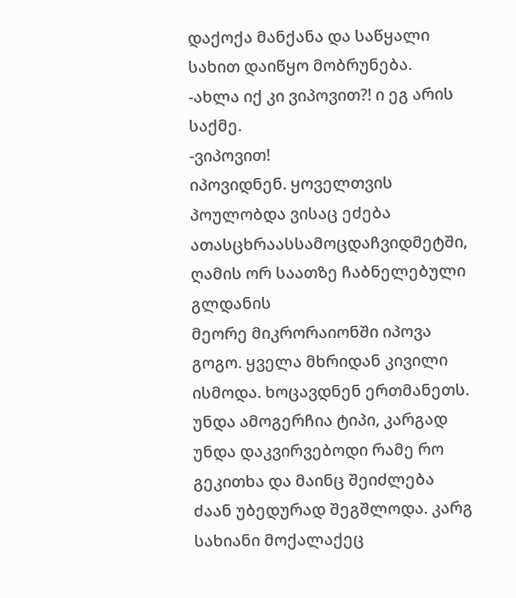დაქოქა მანქანა და საწყალი სახით დაიწყო მობრუნება.
-ახლა იქ კი ვიპოვით?! ი ეგ არის საქმე.
-ვიპოვით!
იპოვიდნენ. ყოველთვის პოულობდა ვისაც ეძება
ათასცხრაასსამოცდაჩვიდმეტში, ღამის ორ საათზე ჩაბნელებული გლდანის
მეორე მიკრორაიონში იპოვა გოგო. ყველა მხრიდან კივილი ისმოდა. ხოცავდნენ ერთმანეთს. უნდა ამოგერჩია ტიპი, კარგად უნდა დაკვირვებოდი რამე რო გეკითხა და მაინც შეიძლება ძაან უბედურად შეგშლოდა. კარგ სახიანი მოქალაქეც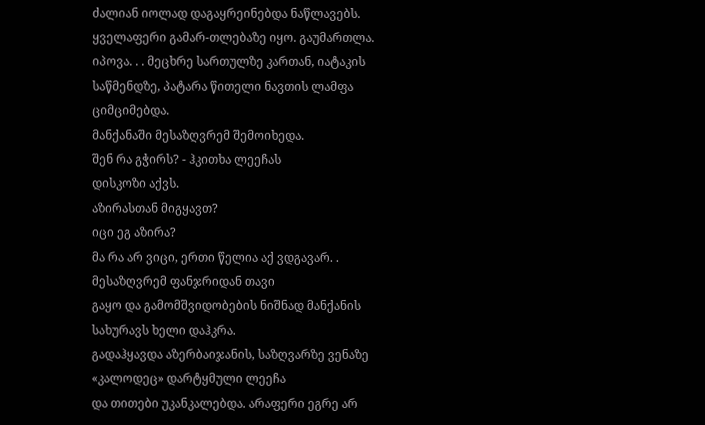ძალიან იოლად დაგაყრეინებდა ნაწლავებს. ყველაფერი გამარ-თლებაზე იყო. გაუმართლა. იპოვა. . . მეცხრე სართულზე კართან, იატაკის საწმენდზე, პატარა წითელი ნავთის ლამფა ციმციმებდა.
მანქანაში მესაზღვრემ შემოიხედა.
შენ რა გჭირს? - ჰკითხა ლეეჩას
დისკოზი აქვს.
აზირასთან მიგყავთ?
იცი ეგ აზირა?
მა რა არ ვიცი, ერთი წელია აქ ვდგავარ. . მესაზღვრემ ფანჯრიდან თავი
გაყო და გამომშვიდობების ნიშნად მანქანის სახურავს ხელი დაჰკრა.
გადაჰყავდა აზერბაიჯანის, საზღვარზე ვენაზე «კალოდეც» დარტყმული ლეეჩა
და თითები უკანკალებდა. არაფერი ეგრე არ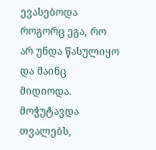ევასებოდა როგორც ეგა, რო არ უნდა წასულიყო და მაინც მიდიოდა. მოჭუტავდა თვალებს,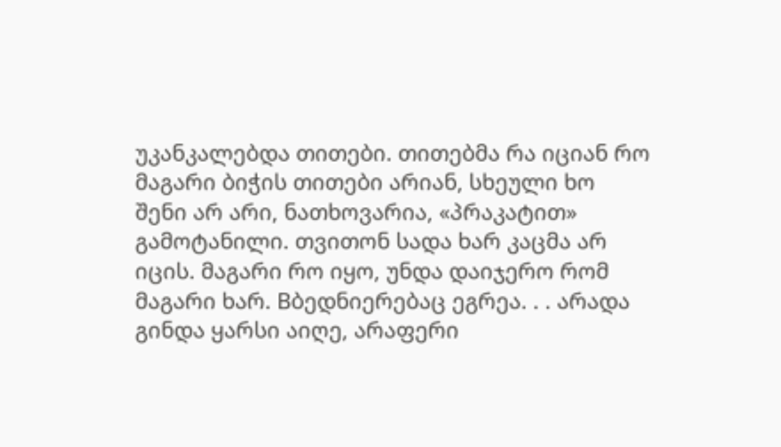უკანკალებდა თითები. თითებმა რა იციან რო მაგარი ბიჭის თითები არიან, სხეული ხო შენი არ არი, ნათხოვარია, «პრაკატით» გამოტანილი. თვითონ სადა ხარ კაცმა არ იცის. მაგარი რო იყო, უნდა დაიჯერო რომ მაგარი ხარ. Bბედნიერებაც ეგრეა. . . არადა გინდა ყარსი აიღე, არაფერი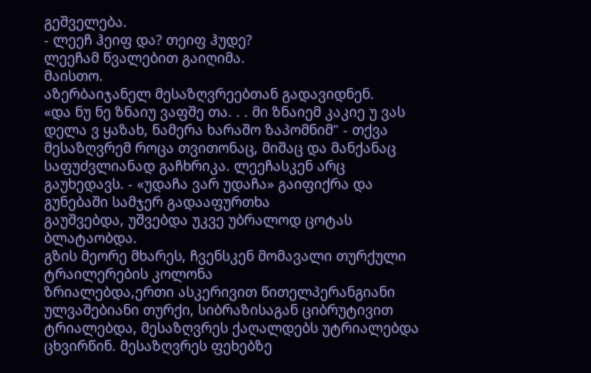გეშველება.
- ლეეჩ ჰეიფ და? თეიფ ჰუდე?
ლეეჩამ წვალებით გაიღიმა.
მაისთო.
აზერბაიჯანელ მესაზღვრეებთან გადავიდნენ.
«და ნუ ნე ზნაიუ ვაფშე თა. . . მი ზნაიემ კაკიე უ ვას დელა ვ ყაზახ, ნამერა ხარაშო ზაპომნიმ" - თქვა მესაზღვრემ როცა თვითონაც, მიშაც და მანქანაც საფუძვლიანად გაჩხრიკა. ლეეჩასკენ არც გაუხედავს. - «უდაჩა ვარ უდაჩა» გაიფიქრა და გუნებაში სამჯერ გადააფურთხა
გაუშვებდა, უშვებდა უკვე უბრალოდ ცოტას ბლატაობდა.
გზის მეორე მხარეს, ჩვენსკენ მომავალი თურქული ტრაილერების კოლონა
ზრიალებდა,ერთი ასკერივით წითელპერანგიანი ულვაშებიანი თურქი, სიბრაზისაგან ციბრუტივით ტრიალებდა, მესაზღვრეს ქაღალდებს უტრიალებდა ცხვირწინ. მესაზღვრეს ფეხებზე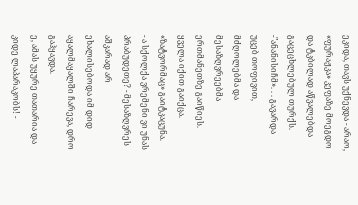ეკიდა, თავს უქნევდა - არაო, «ფურაჟკა» კეფაზე მოეგდო და ტკბილად აწვალებდა გაცეცხლებულ თურქს. -"ანანისიჩმ». . . გავარდა უცებ თოფივით, მძღოლებმა და მესაზღვრეებმა ერთმანეთზე გაიწიეს. ყველა იქით გაიქცა. «ზატვორმაც» გაიტკაცუნა.
- ა სქოლქა ვრემენი ვი უნას პრაბუდეთე? - მესაზღვრეს აშკარად არ
ეხალისებოდა იმ დიდ აყალმაყალში ჩარევა, დრო გაჰყავდა.
ე, ამას უყურე თათარია და კიდე ლაპარაკობს! -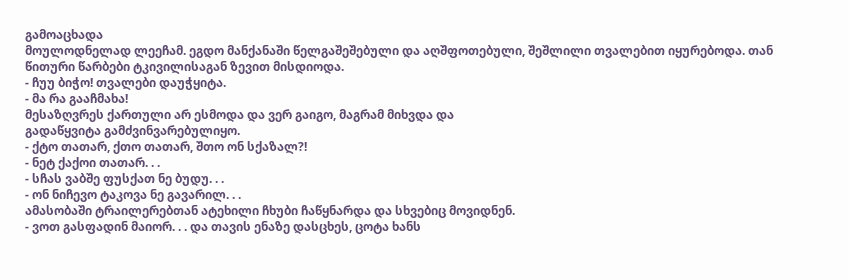გამოაცხადა
მოულოდნელად ლეეჩამ. ეგდო მანქანაში წელგაშეშებული და აღშფოთებული, შეშლილი თვალებით იყურებოდა. თან წითური წარბები ტკივილისაგან ზევით მისდიოდა.
- ჩუუ ბიჭო! თვალები დაუჭყიტა.
- მა რა გააჩმახა!
მესაზღვრეს ქართული არ ესმოდა და ვერ გაიგო, მაგრამ მიხვდა და
გადაწყვიტა გამძვინვარებულიყო.
- ქტო თათარ, ქთო თათარ, შთო ონ სქაზალ?!
- ნეტ ქაქოი თათარ. . .
- სჩას ვაბშე ფუსქათ ნე ბუდუ. . .
- ონ ნიჩევო ტაკოვა ნე გავარილ. . .
ამასობაში ტრაილერებთან ატეხილი ჩხუბი ჩაწყნარდა და სხვებიც მოვიდნენ.
- ვოთ გასფადინ მაიორ. . . და თავის ენაზე დასცხეს, ცოტა ხანს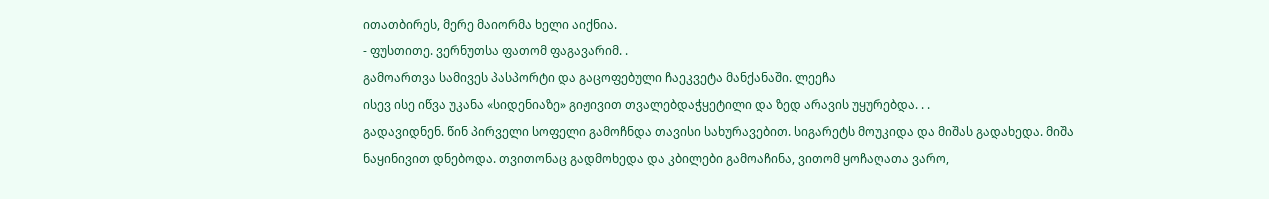ითათბირეს, მერე მაიორმა ხელი აიქნია.
- ფუსთითე. ვერნუთსა ფათომ ფაგავარიმ. .
გამოართვა სამივეს პასპორტი და გაცოფებული ჩაეკვეტა მანქანაში. ლეეჩა
ისევ ისე იწვა უკანა «სიდენიაზე» გიჟივით თვალებდაჭყეტილი და ზედ არავის უყურებდა. . .
გადავიდნენ. წინ პირველი სოფელი გამოჩნდა თავისი სახურავებით. სიგარეტს მოუკიდა და მიშას გადახედა. მიშა ნაყინივით დნებოდა. თვითონაც გადმოხედა და კბილები გამოაჩინა, ვითომ ყოჩაღათა ვარო,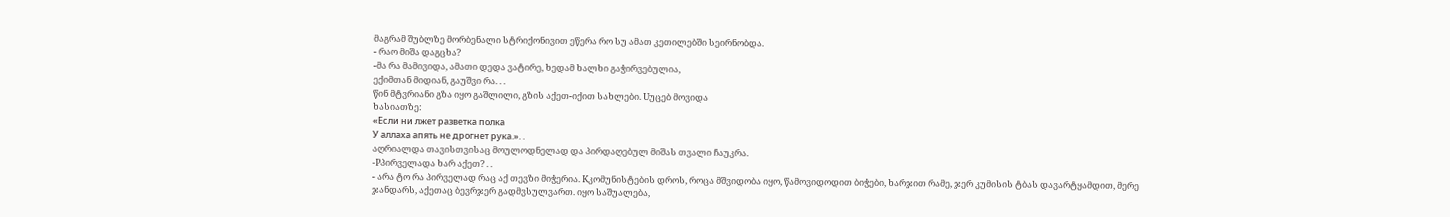მაგრამ შუბლზე მორბენალი სტრიქონივით ეწერა რო სუ ამათ კეთილებში სეირნობდა.
- რაო მიშა დაგცხა?
-მა რა მამივიდა, ამათი დედა ვატირე, ხედამ ხალხი გაჭირვებულია,
ექიმთან მიდიან, გაუშვი რა. . .
წინ მტვრიანი გზა იყო გაშლილი, გზის აქეთ-იქით სახლები. Uუცებ მოვიდა
ხასიათზე:
«Если ни лжет разветка полка
У аллаха апять не дрогнет рука.». .
აღრიალდა თავისთვისაც მოულოდნელად და პირდაღებულ მიშას თვალი ჩაუკრა.
-Pპირველადა ხარ აქეთ? . .
- არა ტო რა პირველად რაც აქ თევზი მიჭერია. Kკომუნისტების დროს, როცა მშვიდობა იყო, წამოვიდოდით ბიჭები, ხარჯით რამე, ჯერ კუმისის ტბას დავარტყამდით, მერე ჯანდარს, აქეთაც ბევრჯერ გადმვსულვართ. იყო საშუალება,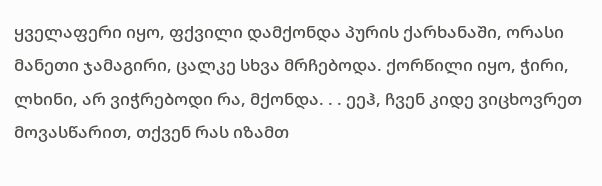ყველაფერი იყო, ფქვილი დამქონდა პურის ქარხანაში, ორასი მანეთი ჯამაგირი, ცალკე სხვა მრჩებოდა. ქორწილი იყო, ჭირი, ლხინი, არ ვიჭრებოდი რა, მქონდა. . . ეეჰ, ჩვენ კიდე ვიცხოვრეთ მოვასწარით, თქვენ რას იზამთ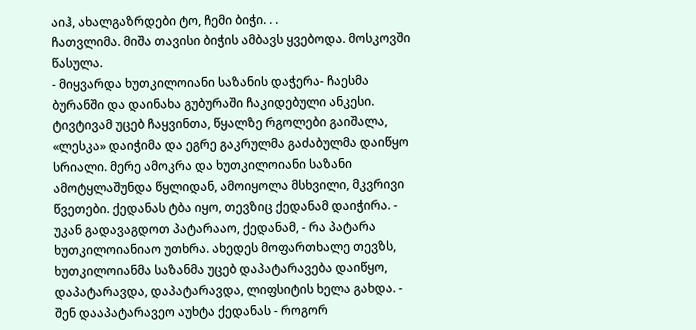აიჰ, ახალგაზრდები ტო, ჩემი ბიჭი. . .
ჩათვლიმა. მიშა თავისი ბიჭის ამბავს ყვებოდა. მოსკოვში წასულა.
- მიყვარდა ხუთკილოიანი საზანის დაჭერა- ჩაესმა ბურანში და დაინახა გუბურაში ჩაკიდებული ანკესი. ტივტივამ უცებ ჩაყვინთა, წყალზე რგოლები გაიშალა, «ლესკა» დაიჭიმა და ეგრე გაკრულმა გაძაბულმა დაიწყო სრიალი. მერე ამოკრა და ხუთკილოიანი საზანი ამოტყლაშუნდა წყლიდან, ამოიყოლა მსხვილი, მკვრივი წვეთები. ქედანას ტბა იყო, თევზიც ქედანამ დაიჭირა. - უკან გადავაგდოთ პატარააო, ქედანამ, - რა პატარა ხუთკილოიანიაო უთხრა. ახედეს მოფართხალე თევზს, ხუთკილოიანმა საზანმა უცებ დაპატარავება დაიწყო, დაპატარავდა, დაპატარავდა, ლიფსიტის ხელა გახდა. - შენ დააპატარავეო აუხტა ქედანას - როგორ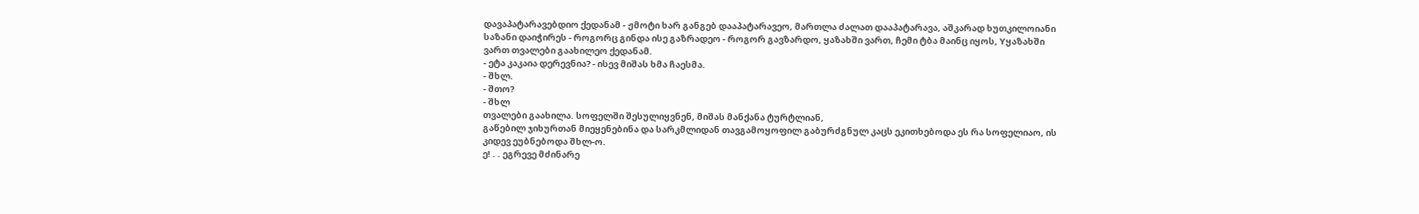დავაპატარავებდიო ქედანამ - ჟმოტი ხარ განგებ დააპატარავეო, მართლა ძალათ დააპატარავა, აშკარად ხუთკილოიანი საზანი დაიჭირეს - როგორც გინდა ისე გაზრადეო - როგორ გავზარდო, ყაზახში ვართ, ჩემი ტბა მაინც იყოს, Yყაზახში ვართ თვალები გაახილეო ქედანამ.
- ეტა კაკაია დერევნია? - ისევ მიშას ხმა ჩაესმა.
- შხლ.
- შთო?
- შხლ
თვალები გაახილა. სოფელში შესულიყვნენ, მიშას მანქანა ტურტლიან,
გაწებილ ჯიხურთან მიეყენებინა და სარკმლიდან თავგამოყოფილ გაბურძგნულ კაცს ეკითხებოდა ეს რა სოფელიაო, ის კიდევ ეუბნებოდა შხლ-ო.
ე! . . ეგრევე მძინარე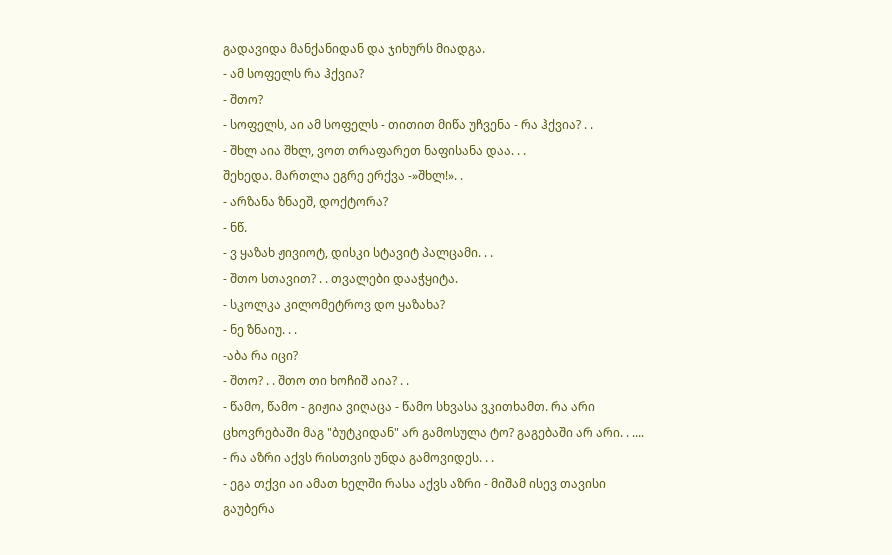გადავიდა მანქანიდან და ჯიხურს მიადგა.
- ამ სოფელს რა ჰქვია?
- შთო?
- სოფელს, აი ამ სოფელს - თითით მიწა უჩვენა - რა ჰქვია? . .
- შხლ აია შხლ, ვოთ თრაფარეთ ნაფისანა დაა. . .
შეხედა. მართლა ეგრე ერქვა -»შხლ!». .
- არზანა ზნაეშ, დოქტორა?
- ნწ.
- ვ ყაზახ ჟივიოტ, დისკი სტავიტ პალცამი. . .
- შთო სთავით? . . თვალები დააჭყიტა.
- სკოლკა კილომეტროვ დო ყაზახა?
- ნე ზნაიუ. . .
-აბა რა იცი?
- შთო? . . შთო თი ხოჩიშ აია? . .
- წამო, წამო - გიჟია ვიღაცა - წამო სხვასა ვკითხამთ. რა არი ცხოვრებაში მაგ "ბუტკიდან" არ გამოსულა ტო? გაგებაში არ არი. . ....
- რა აზრი აქვს რისთვის უნდა გამოვიდეს. . .
- ეგა თქვი აი ამათ ხელში რასა აქვს აზრი - მიშამ ისევ თავისი გაუბერა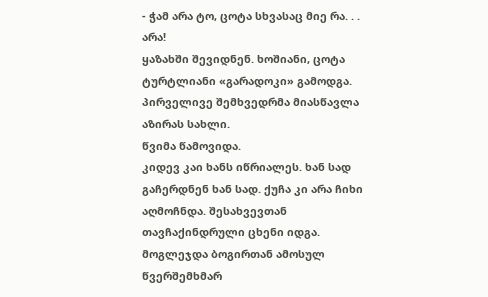- ჭამ არა ტო, ცოტა სხვასაც მიე რა. . . არა!
ყაზახში შევიდნენ. ხოშიანი, ცოტა ტურტლიანი «გარადოკი» გამოდგა. პირველივე შემხვედრმა მიასწავლა აზირას სახლი.
წვიმა წამოვიდა.
კიდევ კაი ხანს იწრიალეს. ხან სად გაჩერდნენ ხან სად. ქუჩა კი არა ჩიხი აღმოჩნდა. შესახვევთან თავჩაქინდრული ცხენი იდგა. მოგლეჯდა ბოგირთან ამოსულ წვერშემხმარ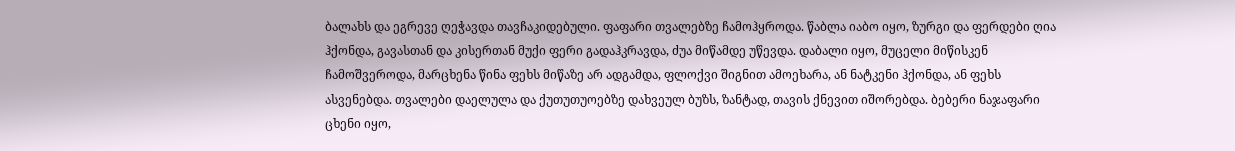ბალახს და ეგრევე ღეჭავდა თავჩაკიდებული. ფაფარი თვალებზე ჩამოჰყროდა. წაბლა იაბო იყო, ზურგი და ფერდები ღია ჰქონდა, გავასთან და კისერთან მუქი ფერი გადაჰკრავდა, ძუა მიწამდე უწევდა. დაბალი იყო, მუცელი მიწისკენ ჩამოშვეროდა, მარცხენა წინა ფეხს მიწაზე არ ადგამდა, ფლოქვი შიგნით ამოეხარა, ან ნატკენი ჰქონდა, ან ფეხს ასვენებდა. თვალები დაელულა და ქუთუთუოებზე დახვეულ ბუზს, ზანტად, თავის ქნევით იშორებდა. ბებერი ნაჯაფარი ცხენი იყო,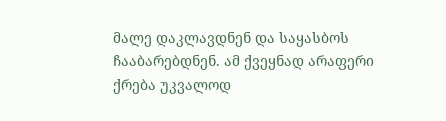მალე დაკლავდნენ და საყასბოს ჩააბარებდნენ. ამ ქვეყნად არაფერი ქრება უკვალოდ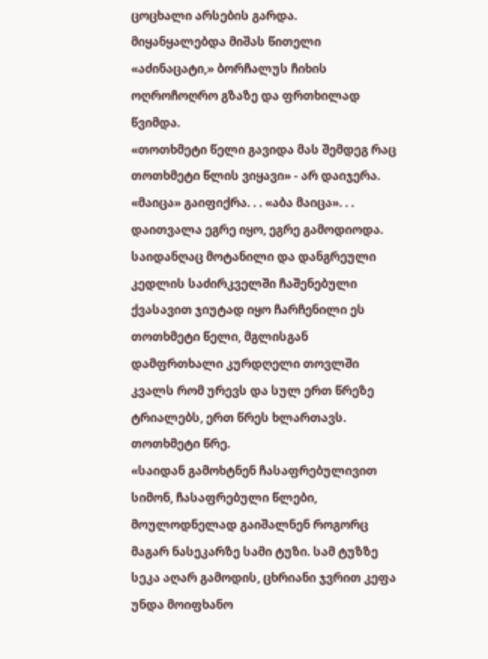ცოცხალი არსების გარდა.
მიყანყალებდა მიშას წითელი «აძინაცატი,» ბორჩალუს ჩიხის ოღროჩოღრო გზაზე და ფრთხილად წვიმდა.
«თოთხმეტი წელი გავიდა მას შემდეგ რაც თოთხმეტი წლის ვიყავი» - არ დაიჯერა. «მაიცა» გაიფიქრა. . . «აბა მაიცა». . . დაითვალა ეგრე იყო, ეგრე გამოდიოდა. საიდანღაც მოტანილი და დანგრეული კედლის საძირკველში ჩაშენებული ქვასავით ჯიუტად იყო ჩარჩენილი ეს თოთხმეტი წელი, მგლისგან დამფრთხალი კურდღელი თოვლში კვალს რომ ურევს და სულ ერთ წრეზე ტრიალებს, ერთ წრეს ხლართავს. თოთხმეტი წრე.
«საიდან გამოხტნენ ჩასაფრებულივით სიმონ, ჩასაფრებული წლები, მოულოდნელად გაიშალნენ როგორც მაგარ ნასეკარზე სამი ტუზი. სამ ტუზზე სეკა აღარ გამოდის, ცხრიანი ჯვრით კეფა უნდა მოიფხანო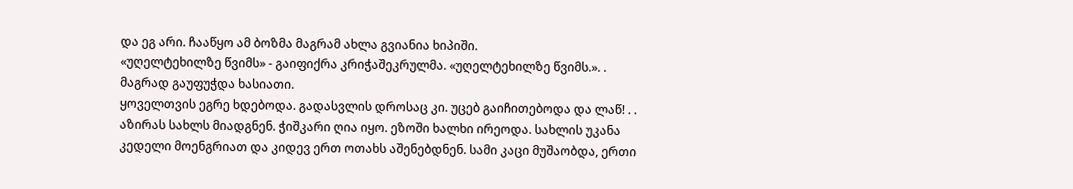და ეგ არი. ჩააწყო ამ ბოზმა მაგრამ ახლა გვიანია ხიპიში.
«უღელტეხილზე წვიმს» - გაიფიქრა კრიჭაშეკრულმა. «უღელტეხილზე წვიმს.». . მაგრად გაუფუჭდა ხასიათი.
ყოველთვის ეგრე ხდებოდა. გადასვლის დროსაც კი. უცებ გაიჩითებოდა და ლაწ! . .
აზირას სახლს მიადგნენ. ჭიშკარი ღია იყო. ეზოში ხალხი ირეოდა. სახლის უკანა კედელი მოენგრიათ და კიდევ ერთ ოთახს აშენებდნენ. სამი კაცი მუშაობდა, ერთი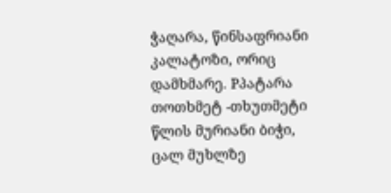ჭაღარა, წინსაფრიანი კალატოზი, ორიც დამხმარე. Pპატარა თოთხმეტ -თხუთმეტი წლის მურიანი ბიჭი, ცალ მუხლზე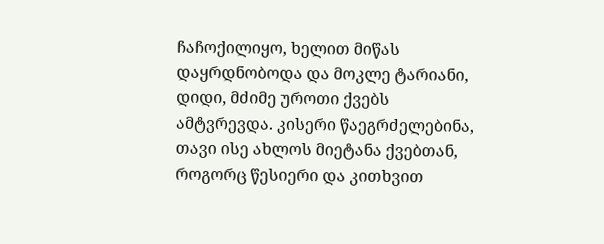ჩაჩოქილიყო, ხელით მიწას დაყრდნობოდა და მოკლე ტარიანი, დიდი, მძიმე უროთი ქვებს ამტვრევდა. კისერი წაეგრძელებინა, თავი ისე ახლოს მიეტანა ქვებთან, როგორც წესიერი და კითხვით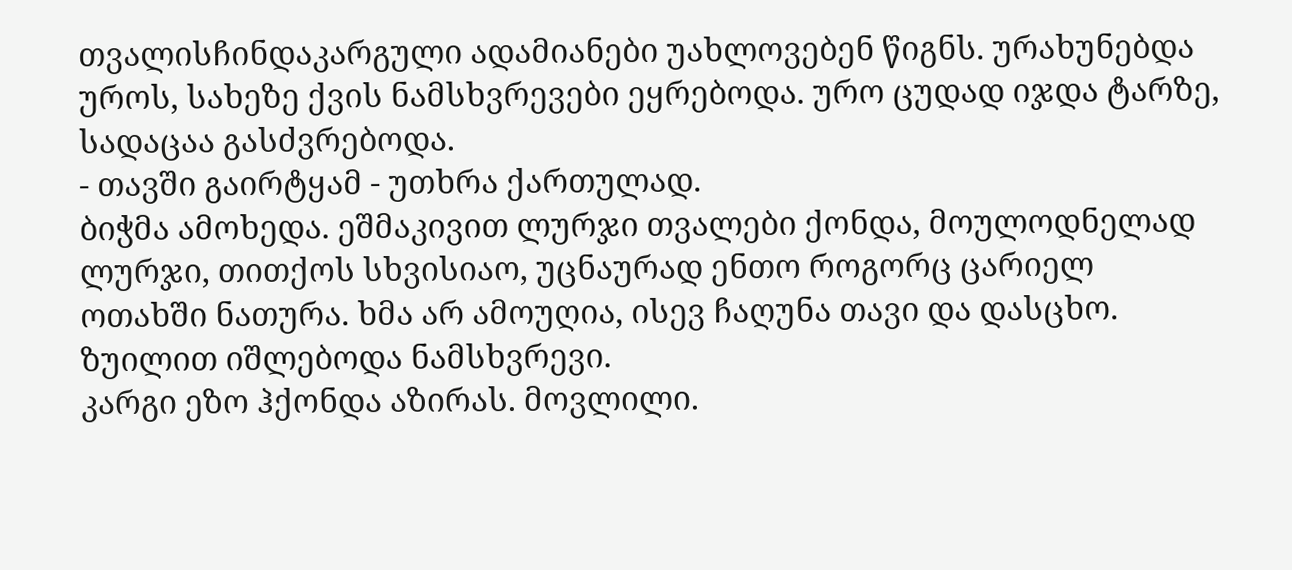თვალისჩინდაკარგული ადამიანები უახლოვებენ წიგნს. ურახუნებდა უროს, სახეზე ქვის ნამსხვრევები ეყრებოდა. ურო ცუდად იჯდა ტარზე, სადაცაა გასძვრებოდა.
- თავში გაირტყამ - უთხრა ქართულად.
ბიჭმა ამოხედა. ეშმაკივით ლურჯი თვალები ქონდა, მოულოდნელად ლურჯი, თითქოს სხვისიაო, უცნაურად ენთო როგორც ცარიელ ოთახში ნათურა. ხმა არ ამოუღია, ისევ ჩაღუნა თავი და დასცხო. ზუილით იშლებოდა ნამსხვრევი.
კარგი ეზო ჰქონდა აზირას. მოვლილი.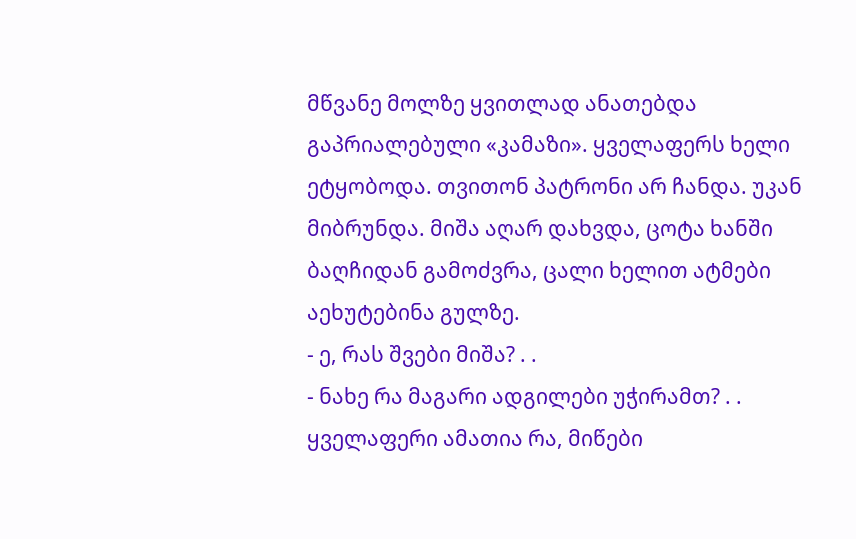მწვანე მოლზე ყვითლად ანათებდა გაპრიალებული «კამაზი». ყველაფერს ხელი ეტყობოდა. თვითონ პატრონი არ ჩანდა. უკან მიბრუნდა. მიშა აღარ დახვდა, ცოტა ხანში ბაღჩიდან გამოძვრა, ცალი ხელით ატმები აეხუტებინა გულზე.
- ე, რას შვები მიშა? . .
- ნახე რა მაგარი ადგილები უჭირამთ? . . ყველაფერი ამათია რა, მიწები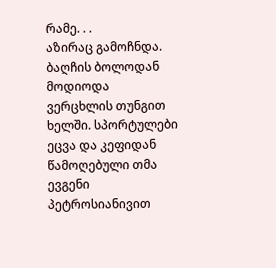რამე. . .
აზირაც გამოჩნდა. ბაღჩის ბოლოდან მოდიოდა ვერცხლის თუნგით ხელში. სპორტულები ეცვა და კეფიდან წამოღებული თმა ევგენი პეტროსიანივით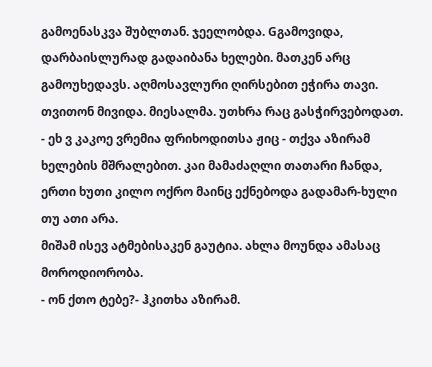გამოენასკვა შუბლთან. ჯეელობდა. Gგამოვიდა, დარბაისლურად გადაიბანა ხელები. მათკენ არც გამოუხედავს. აღმოსავლური ღირსებით ეჭირა თავი. თვითონ მივიდა. მიესალმა. უთხრა რაც გასჭირვებოდათ.
- ეხ ვ კაკოე ვრემია ფრიხოდითსა ჟიც - თქვა აზირამ ხელების მშრალებით. კაი მამაძაღლი თათარი ჩანდა, ერთი ხუთი კილო ოქრო მაინც ექნებოდა გადამარ-ხული თუ ათი არა.
მიშამ ისევ ატმებისაკენ გაუტია. ახლა მოუნდა ამასაც მოროდიორობა.
- ონ ქთო ტებე?- ჰკითხა აზირამ.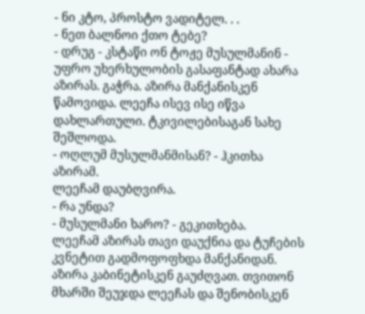- ნი კტო, პროსტო ვადიტელ. . .
- ნეთ ბალნოი ქთო ტებე?
- დრუგ - კსტაწი ონ ტოჟე მუსულმანინ - უფრო უხერხულობის გასაფანტად ახარა აზირას. გაჭრა. აზირა მანქანისკენ წამოვიდა. ლეეჩა ისევ ისე იწვა დახლართული. ტკივილებისაგან სახე შეშლოდა.
- ოღლუმ მუსულმანმისან? - ჰკითხა აზირამ.
ლეეჩამ დაუბღვირა.
- რა უნდა?
- მუსულმანი ხარო? - გეკითხება.
ლეეჩამ აზირას თავი დაუქნია და ტუჩების კვნეტით გადმოფოფხდა მანქანიდან.
აზირა კაბინეტისკენ გაუძღვათ. თვითონ მხარში შეუჯდა ლეეჩას და შენობისკენ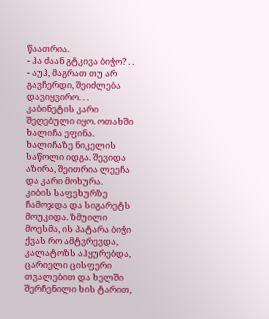წაათრია.
- ჰა ძაან გტკივა ბიჭო? . .
- აუჰ, მაგრათ თუ არ გავჩერდი, შეიძლება დავიყვირო. . .
კაბინეტის კარი შეღებული იყო. ოთახში ხალიჩა ეფინა. ხალიჩაზე ნიკელის საწოლი იდგა. შევიდა აზირა, შეითრია ლეეჩა და კარი მოხურა.
კიბის საფეხურზე ჩამოჯდა და სიგარეტს მოუკიდა. ზმუილი მოესმა, ის პატარა ბიჭი ქვას რო ამტვრევდა, კალატოზს აჰყურებდა, ცარიელი ცისფერი თვალებით და ხელში შერჩენილი ხის ტარით,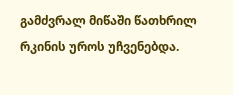გამძვრალ მიწაში წათხრილ რკინის უროს უჩვენებდა.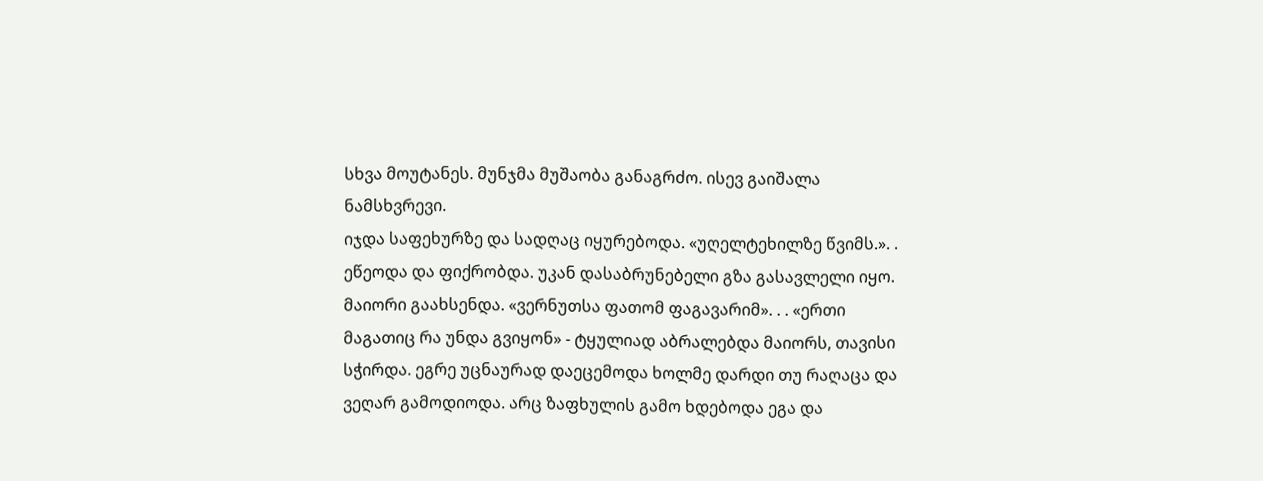სხვა მოუტანეს. მუნჯმა მუშაობა განაგრძო. ისევ გაიშალა ნამსხვრევი.
იჯდა საფეხურზე და სადღაც იყურებოდა. «უღელტეხილზე წვიმს.». . ეწეოდა და ფიქრობდა. უკან დასაბრუნებელი გზა გასავლელი იყო. მაიორი გაახსენდა. «ვერნუთსა ფათომ ფაგავარიმ». . . «ერთი მაგათიც რა უნდა გვიყონ» - ტყულიად აბრალებდა მაიორს, თავისი სჭირდა. ეგრე უცნაურად დაეცემოდა ხოლმე დარდი თუ რაღაცა და ვეღარ გამოდიოდა. არც ზაფხულის გამო ხდებოდა ეგა და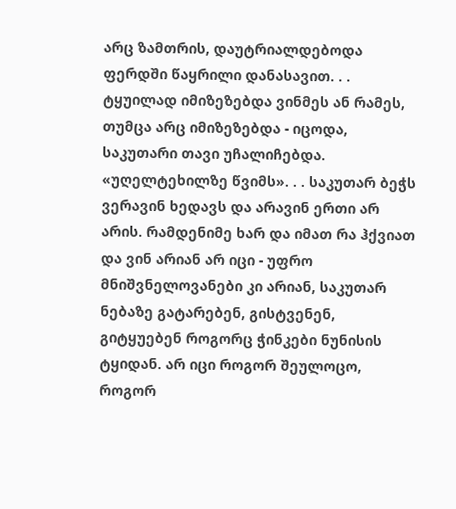არც ზამთრის, დაუტრიალდებოდა ფერდში წაყრილი დანასავით. . . ტყუილად იმიზეზებდა ვინმეს ან რამეს, თუმცა არც იმიზეზებდა - იცოდა, საკუთარი თავი უჩალიჩებდა. «უღელტეხილზე წვიმს». . . საკუთარ ბეჭს ვერავინ ხედავს და არავინ ერთი არ არის. რამდენიმე ხარ და იმათ რა ჰქვიათ და ვინ არიან არ იცი - უფრო მნიშვნელოვანები კი არიან, საკუთარ ნებაზე გატარებენ, გისტვენენ, გიტყუებენ როგორც ჭინკები ნუნისის ტყიდან. არ იცი როგორ შეულოცო, როგორ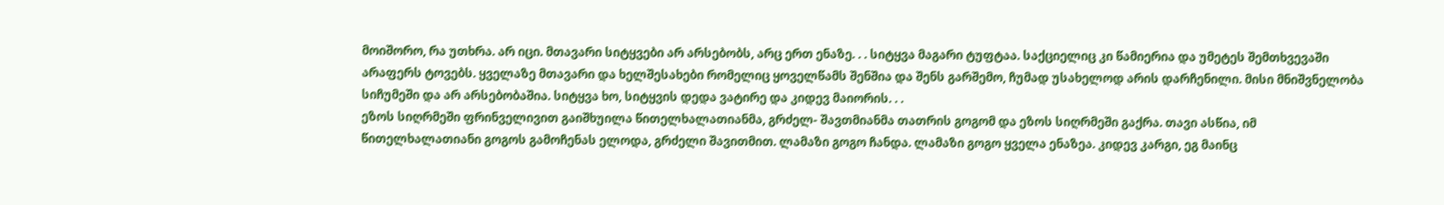მოიშორო, რა უთხრა. არ იცი. მთავარი სიტყვები არ არსებობს, არც ერთ ენაზე. . . სიტყვა მაგარი ტუფტაა. საქციელიც კი წამიერია და უმეტეს შემთხვევაში არაფერს ტოვებს. ყველაზე მთავარი და ხელშესახები რომელიც ყოველწამს შენშია და შენს გარშემო, ჩუმად უსახელოდ არის დარჩენილი. მისი მნიშვნელობა სიჩუმეში და არ არსებობაშია. სიტყვა ხო, სიტყვის დედა ვატირე და კიდევ მაიორის. . .
ეზოს სიღრმეში ფრინველივით გაიშხუილა წითელხალათიანმა, გრძელ- შავთმიანმა თათრის გოგომ და ეზოს სიღრმეში გაქრა. თავი ასწია, იმ წითელხალათიანი გოგოს გამოჩენას ელოდა, გრძელი შავითმით. ლამაზი გოგო ჩანდა. ლამაზი გოგო ყველა ენაზეა. კიდევ კარგი, ეგ მაინც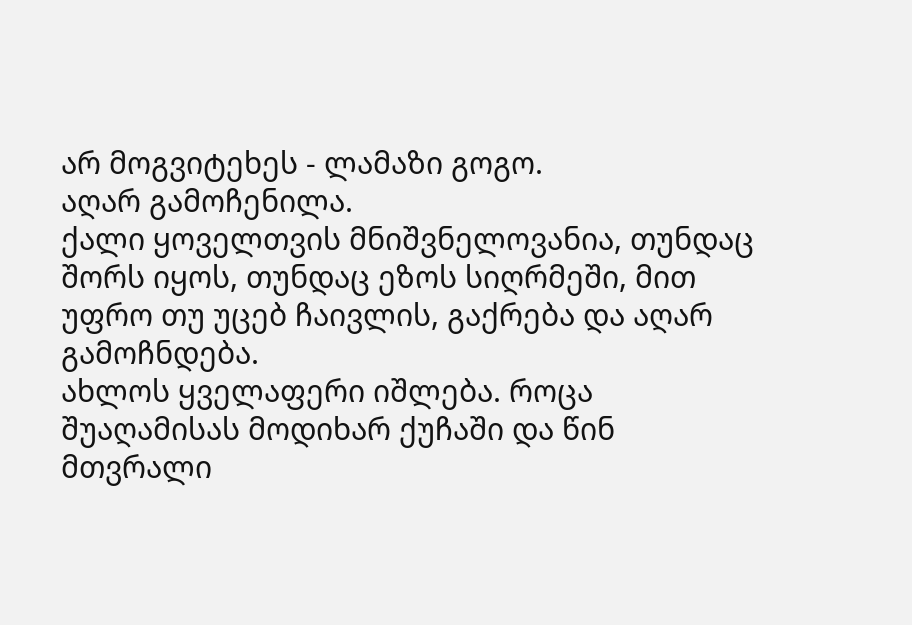არ მოგვიტეხეს - ლამაზი გოგო.
აღარ გამოჩენილა.
ქალი ყოველთვის მნიშვნელოვანია, თუნდაც შორს იყოს, თუნდაც ეზოს სიღრმეში, მით უფრო თუ უცებ ჩაივლის, გაქრება და აღარ გამოჩნდება.
ახლოს ყველაფერი იშლება. როცა შუაღამისას მოდიხარ ქუჩაში და წინ მთვრალი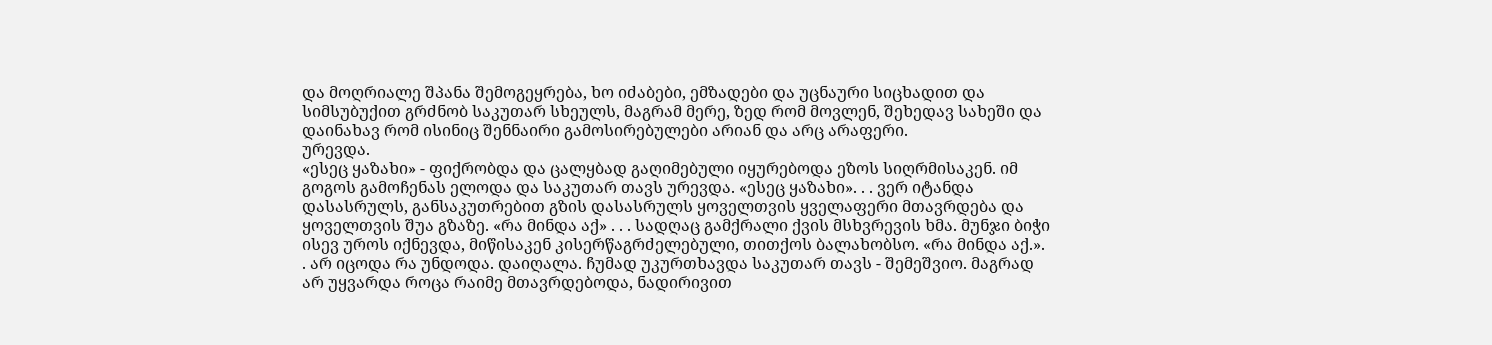და მოღრიალე შპანა შემოგეყრება, ხო იძაბები, ემზადები და უცნაური სიცხადით და სიმსუბუქით გრძნობ საკუთარ სხეულს, მაგრამ მერე, ზედ რომ მოვლენ, შეხედავ სახეში და დაინახავ რომ ისინიც შენნაირი გამოსირებულები არიან და არც არაფერი.
ურევდა.
«ესეც ყაზახი» - ფიქრობდა და ცალყბად გაღიმებული იყურებოდა ეზოს სიღრმისაკენ. იმ გოგოს გამოჩენას ელოდა და საკუთარ თავს ურევდა. «ესეც ყაზახი». . . ვერ იტანდა დასასრულს, განსაკუთრებით გზის დასასრულს ყოველთვის ყველაფერი მთავრდება და ყოველთვის შუა გზაზე. «რა მინდა აქ» . . . სადღაც გამქრალი ქვის მსხვრევის ხმა. მუნჯი ბიჭი ისევ უროს იქნევდა, მიწისაკენ კისერწაგრძელებული, თითქოს ბალახობსო. «რა მინდა აქ.». . არ იცოდა რა უნდოდა. დაიღალა. ჩუმად უკურთხავდა საკუთარ თავს - შემეშვიო. მაგრად არ უყვარდა როცა რაიმე მთავრდებოდა, ნადირივით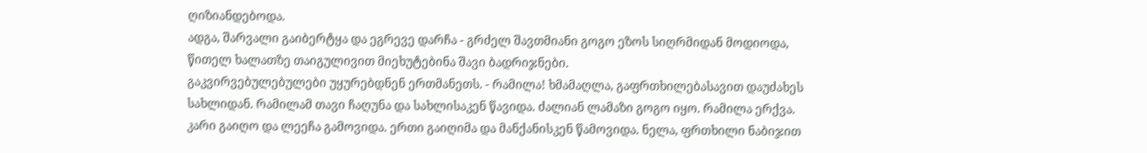ღიზიანდებოდა.
ადგა, შარვალი გაიბერტყა და ეგრევე დარჩა - გრძელ შავთმიანი გოგო ეზოს სიღრმიდან მოდიოდა, წითელ ხალათზე თაიგულივით მიეხუტებინა შავი ბადრიჯნები.
გაკვირვებულებულები უყურებდნენ ერთმანეთს. - რამილა! ხმამაღლა, გაფრთხილებასავით დაუძახეს სახლიდან. რამილამ თავი ჩაღუნა და სახლისაკენ წავიდა. ძალიან ლამაზი გოგო იყო. რამილა ერქვა.
კარი გაიღო და ლეეჩა გამოვიდა. ერთი გაიღიმა და მანქანისკენ წამოვიდა. ნელა, ფრთხილი ნაბიჯით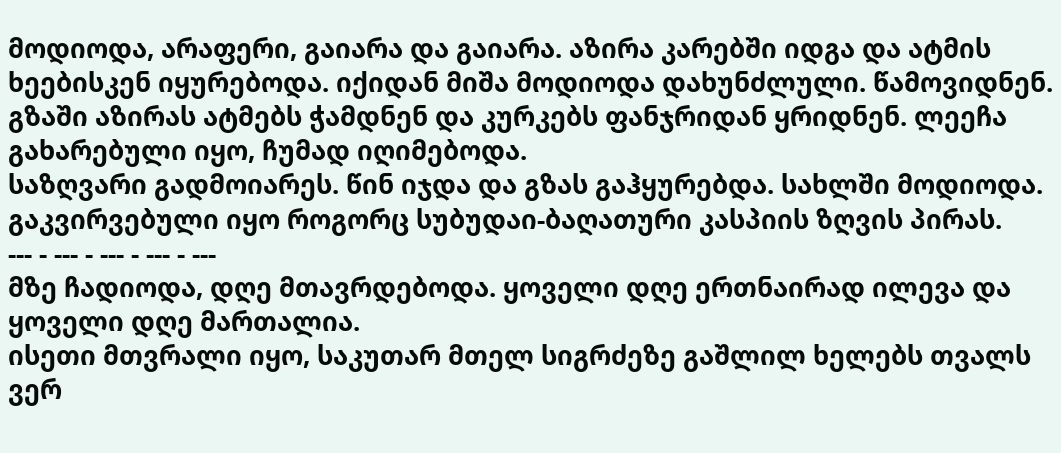მოდიოდა, არაფერი, გაიარა და გაიარა. აზირა კარებში იდგა და ატმის ხეებისკენ იყურებოდა. იქიდან მიშა მოდიოდა დახუნძლული. წამოვიდნენ. გზაში აზირას ატმებს ჭამდნენ და კურკებს ფანჯრიდან ყრიდნენ. ლეეჩა გახარებული იყო, ჩუმად იღიმებოდა.
საზღვარი გადმოიარეს. წინ იჯდა და გზას გაჰყურებდა. სახლში მოდიოდა.
გაკვირვებული იყო როგორც სუბუდაი-ბაღათური კასპიის ზღვის პირას.
--- - --- - --- - --- - ---
მზე ჩადიოდა, დღე მთავრდებოდა. ყოველი დღე ერთნაირად ილევა და ყოველი დღე მართალია.
ისეთი მთვრალი იყო, საკუთარ მთელ სიგრძეზე გაშლილ ხელებს თვალს ვერ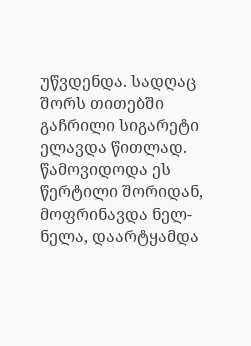უწვდენდა. სადღაც შორს თითებში გაჩრილი სიგარეტი ელავდა წითლად. წამოვიდოდა ეს წერტილი შორიდან, მოფრინავდა ნელ-ნელა, დაარტყამდა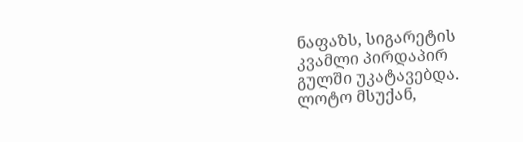ნაფაზს, სიგარეტის კვამლი პირდაპირ გულში უკატავებდა.
ლოტო მსუქან,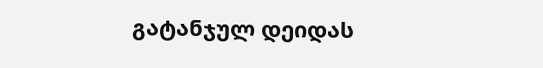გატანჯულ დეიდას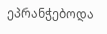ეპრანჭებოდა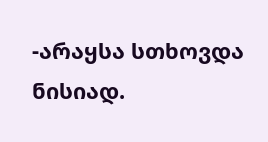-არაყსა სთხოვდა ნისიად.